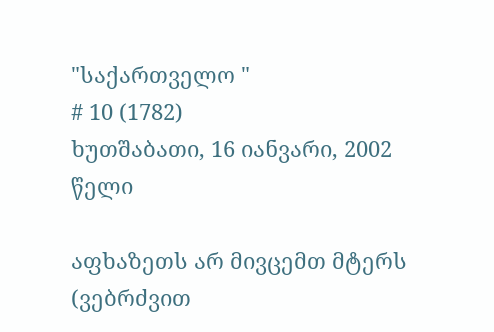"საქართველო "
# 10 (1782)
ხუთშაბათი, 16 იანვარი, 2002 წელი

აფხაზეთს არ მივცემთ მტერს (ვებრძვით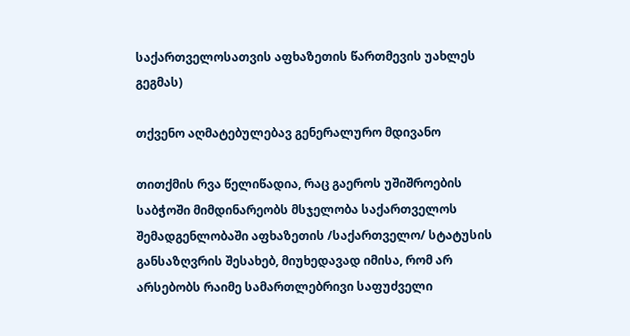საქართველოსათვის აფხაზეთის წართმევის უახლეს გეგმას)

თქვენო აღმატებულებავ გენერალურო მდივანო

თითქმის რვა წელიწადია, რაც გაეროს უშიშროების საბჭოში მიმდინარეობს მსჯელობა საქართველოს შემადგენლობაში აფხაზეთის /საქართველო/ სტატუსის განსაზღვრის შესახებ, მიუხედავად იმისა, რომ არ არსებობს რაიმე სამართლებრივი საფუძველი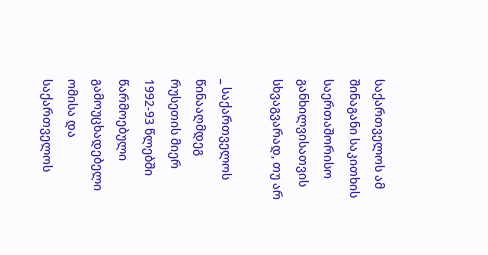საქართველოს ამ შინაგანი საკითხის საერთაშორისო განხილვისათვის სხვაგვარად, თუ არ

_ საქართველოს წინააღმდეგ რუსეთის მიერ 1992-93 წლებში წარმოებული გამოუცხადებელი ომისა და საქართველოს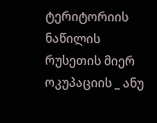ტერიტორიის ნაწილის რუსეთის მიერ ოკუპაციის _ ანუ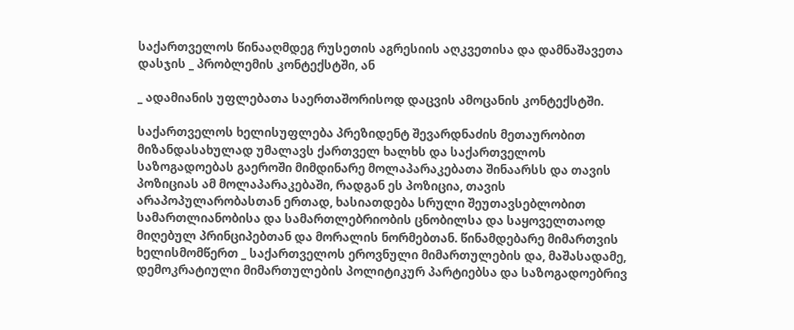საქართველოს წინააღმდეგ რუსეთის აგრესიის აღკვეთისა და დამნაშავეთა დასჯის _ პრობლემის კონტექსტში, ან

_ ადამიანის უფლებათა საერთაშორისოდ დაცვის ამოცანის კონტექსტში.

საქართველოს ხელისუფლება პრეზიდენტ შევარდნაძის მეთაურობით მიზანდასახულად უმალავს ქართველ ხალხს და საქართველოს საზოგადოებას გაეროში მიმდინარე მოლაპარაკებათა შინაარსს და თავის პოზიციას ამ მოლაპარაკებაში, რადგან ეს პოზიცია, თავის არაპოპულარობასთან ერთად, ხასიათდება სრული შეუთავსებლობით სამართლიანობისა და სამართლებრიობის ცნობილსა და საყოველთაოდ მიღებულ პრინციპებთან და მორალის ნორმებთან. წინამდებარე მიმართვის ხელისმომწერთ _ საქართველოს ეროვნული მიმართულების და, მაშასადამე, დემოკრატიული მიმართულების პოლიტიკურ პარტიებსა და საზოგადოებრივ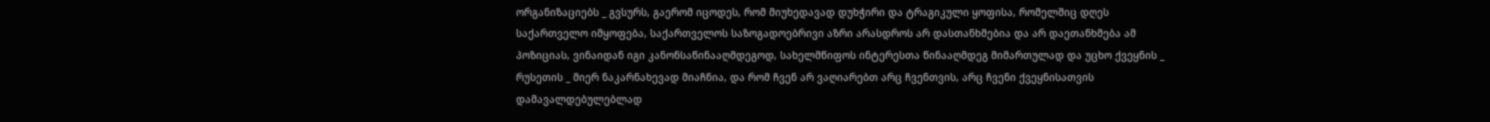ორგანიზაციებს _ გვსურს, გაერომ იცოდეს, რომ მიუხედავად დუხჭირი და ტრაგიკული ყოფისა, რომელშიც დღეს საქართველო იმყოფება, საქართველოს საზოგადოებრივი აზრი არასდროს არ დასთანხმებია და არ დაეთანხმება ამ პოზიციას, ვინაიდან იგი კანონსაწინააღმდეგოდ, სახელმწიფოს ინტერესთა წინააღმდეგ მიმართულად და უცხო ქვეყნის _ რუსეთის _ მიერ ნაკარნახევად მიაჩნია, და რომ ჩვენ არ ვაღიარებთ არც ჩვენთვის, არც ჩვენი ქვეყნისათვის დამავალდებულებლად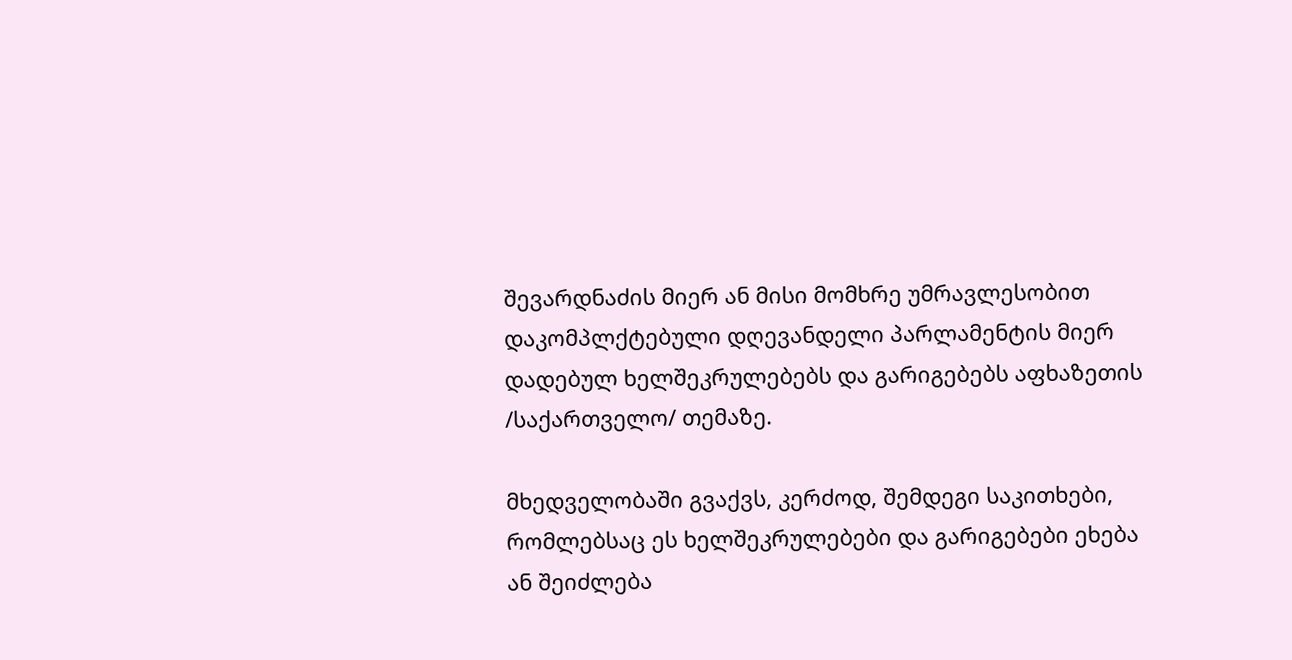შევარდნაძის მიერ ან მისი მომხრე უმრავლესობით დაკომპლქტებული დღევანდელი პარლამენტის მიერ დადებულ ხელშეკრულებებს და გარიგებებს აფხაზეთის /საქართველო/ თემაზე.

მხედველობაში გვაქვს, კერძოდ, შემდეგი საკითხები, რომლებსაც ეს ხელშეკრულებები და გარიგებები ეხება ან შეიძლება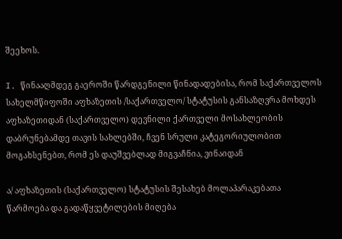შეეხოს.

I. წინააღმდეგ გაეროში წარდგენილი წინადადებისა, რომ საქართველოს სახელმწიფოში აფხაზეთის /საქართველო/ სტატუსის განსაზღვრა მოხდეს აფხაზეთიდან (საქართველო) დევნილი ქართველი მოსახლეობის დაბრუნებამდე თავის სახლებში, ჩვენ სრული კატეგორიულობით მოგახსენებთ, რომ ეს დაუშვებლად მიგვაჩნია, ვინაიდან

ა/ აფხაზეთის (საქართველო) სტატუსის შესახებ მოლაპარაკებათა წარმოება და გადაწყვეტილების მიღება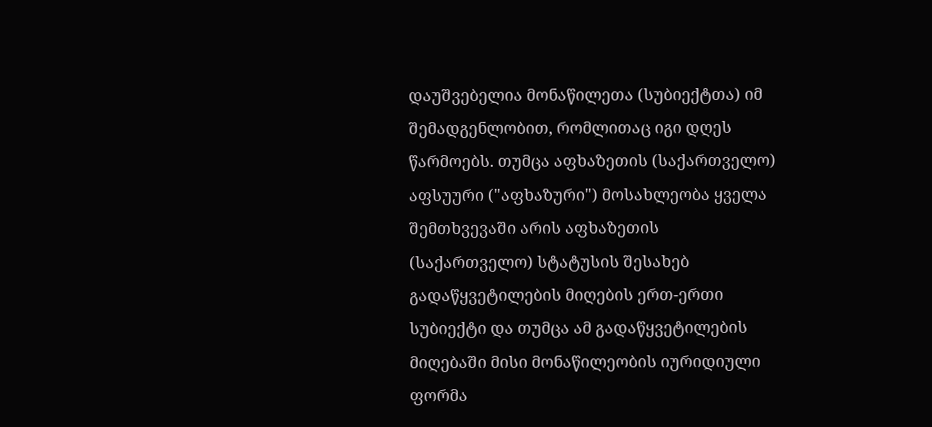დაუშვებელია მონაწილეთა (სუბიექტთა) იმ შემადგენლობით, რომლითაც იგი დღეს წარმოებს. თუმცა აფხაზეთის (საქართველო) აფსუური ("აფხაზური") მოსახლეობა ყველა შემთხვევაში არის აფხაზეთის (საქართველო) სტატუსის შესახებ გადაწყვეტილების მიღების ერთ-ერთი სუბიექტი და თუმცა ამ გადაწყვეტილების მიღებაში მისი მონაწილეობის იურიდიული ფორმა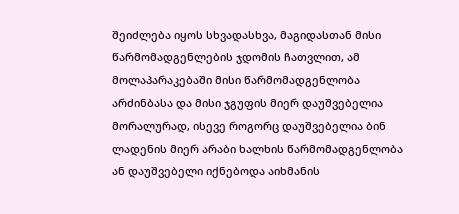შეიძლება იყოს სხვადასხვა, მაგიდასთან მისი წარმომადგენლების ჯდომის ჩათვლით, ამ მოლაპარაკებაში მისი წარმომადგენლობა არძინბასა და მისი ჯგუფის მიერ დაუშვებელია მორალურად, ისევე როგორც დაუშვებელია ბინ ლადენის მიერ არაბი ხალხის წარმომადგენლობა ან დაუშვებელი იქნებოდა აიხმანის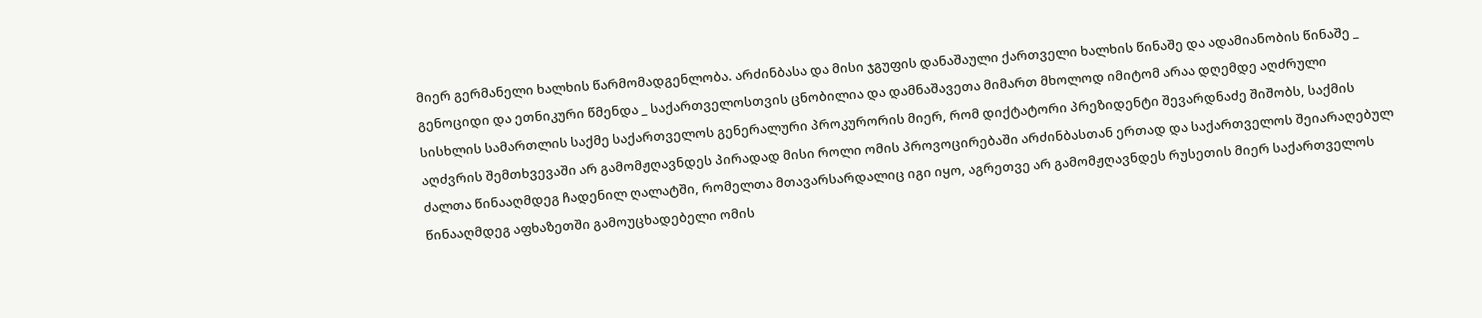მიერ გერმანელი ხალხის წარმომადგენლობა. არძინბასა და მისი ჯგუფის დანაშაული ქართველი ხალხის წინაშე და ადამიანობის წინაშე _ გენოციდი და ეთნიკური წმენდა _ საქართველოსთვის ცნობილია და დამნაშავეთა მიმართ მხოლოდ იმიტომ არაა დღემდე აღძრული სისხლის სამართლის საქმე საქართველოს გენერალური პროკურორის მიერ, რომ დიქტატორი პრეზიდენტი შევარდნაძე შიშობს, საქმის აღძვრის შემთხვევაში არ გამომჟღავნდეს პირადად მისი როლი ომის პროვოცირებაში არძინბასთან ერთად და საქართველოს შეიარაღებულ ძალთა წინააღმდეგ ჩადენილ ღალატში, რომელთა მთავარსარდალიც იგი იყო, აგრეთვე არ გამომჟღავნდეს რუსეთის მიერ საქართველოს წინააღმდეგ აფხაზეთში გამოუცხადებელი ომის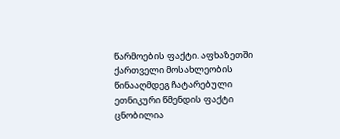წარმოების ფაქტი. აფხაზეთში ქართველი მოსახლეობის წინააღმდეგ ჩატარებული ეთნიკური წმენდის ფაქტი ცნობილია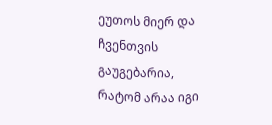ეუთოს მიერ და ჩვენთვის გაუგებარია, რატომ არაა იგი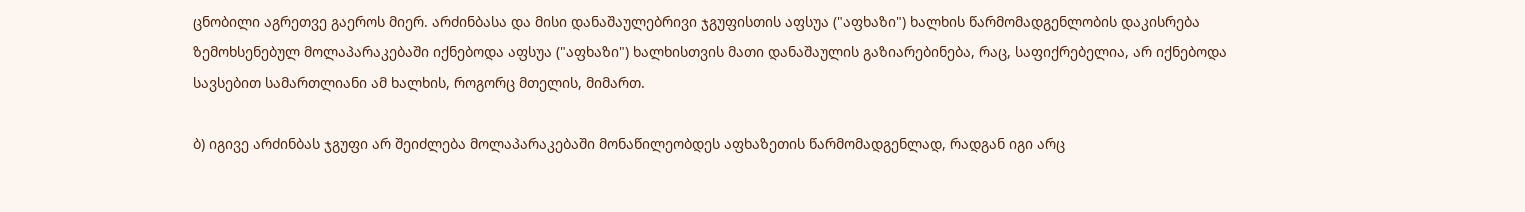ცნობილი აგრეთვე გაეროს მიერ. არძინბასა და მისი დანაშაულებრივი ჯგუფისთის აფსუა ("აფხაზი") ხალხის წარმომადგენლობის დაკისრება ზემოხსენებულ მოლაპარაკებაში იქნებოდა აფსუა ("აფხაზი") ხალხისთვის მათი დანაშაულის გაზიარებინება, რაც, საფიქრებელია, არ იქნებოდა სავსებით სამართლიანი ამ ხალხის, როგორც მთელის, მიმართ.

ბ) იგივე არძინბას ჯგუფი არ შეიძლება მოლაპარაკებაში მონაწილეობდეს აფხაზეთის წარმომადგენლად, რადგან იგი არც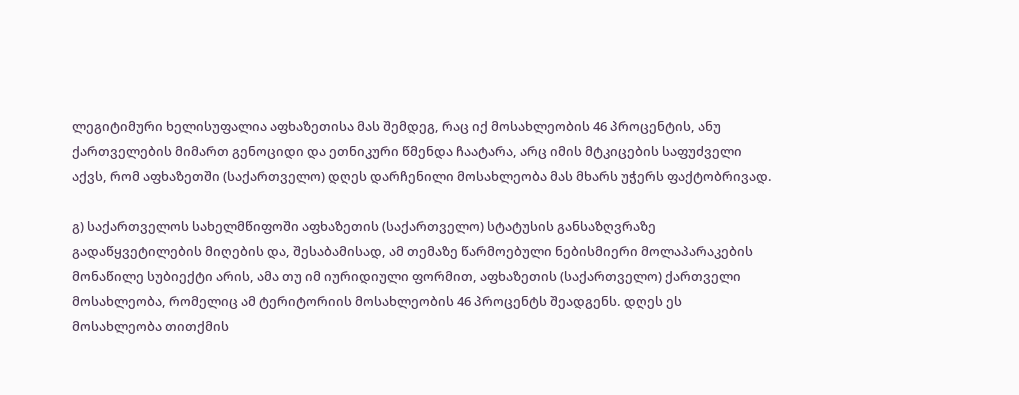ლეგიტიმური ხელისუფალია აფხაზეთისა მას შემდეგ, რაც იქ მოსახლეობის 46 პროცენტის, ანუ ქართველების მიმართ გენოციდი და ეთნიკური წმენდა ჩაატარა, არც იმის მტკიცების საფუძველი აქვს, რომ აფხაზეთში (საქართველო) დღეს დარჩენილი მოსახლეობა მას მხარს უჭერს ფაქტობრივად.

გ) საქართველოს სახელმწიფოში აფხაზეთის (საქართველო) სტატუსის განსაზღვრაზე გადაწყვეტილების მიღების და, შესაბამისად, ამ თემაზე წარმოებული ნებისმიერი მოლაპარაკების მონაწილე სუბიექტი არის, ამა თუ იმ იურიდიული ფორმით, აფხაზეთის (საქართველო) ქართველი მოსახლეობა, რომელიც ამ ტერიტორიის მოსახლეობის 46 პროცენტს შეადგენს. დღეს ეს მოსახლეობა თითქმის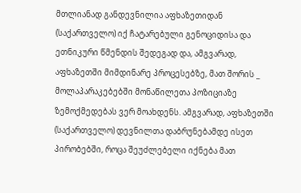მთლიანად განდევნილია აფხაზეთიდან (საქართველო) იქ ჩატარებული გენოციდისა და ეთნიკური წმენდის შედეგად და, ამგვარად, აფხაზეთში მიმდინარე პროცესებზე, მათ შორის _ მოლაპარაკებებში მონაწილეთა პოზიციაზე ზემოქმედებას ვერ მოახდენს. ამგვარად, აფხაზეთში (საქართველო) დევნილთა დაბრუნებამდე ისეთ პირობებში, როცა შეუძლებელი იქნება მათ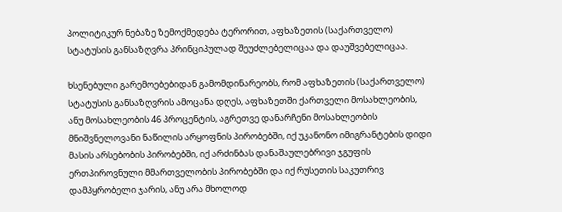პოლიტიკურ ნებაზე ზემოქმედება ტერორით, აფხაზეთის (საქართველო) სტატუსის განსაზღვრა პრინციპულად შეუძლებელიცაა და დაუშვებელიცაა.

ხსენებული გარემოებებიდან გამომდინარეობს, რომ აფხაზეთის (საქართველო) სტატუსის განსაზღვრის ამოცანა დღეს, აფხაზეთში ქართველი მოსახლეობის, ანუ მოსახლეობის 46 პროცენტის, აგრეთვე დანარჩენი მოსახლეობის მნიშვნელოვანი ნაწილის არყოფნის პირობებში, იქ უკანონო იმიგრანტების დიდი მასის არსებობის პირობებში, იქ არძინბას დანაშაულებრივი ჯგუფის ერთპიროვნული მმართველობის პირობებში და იქ რუსეთის საკუთრივ დამპყრობელი ჯარის, ანუ არა მხოლოდ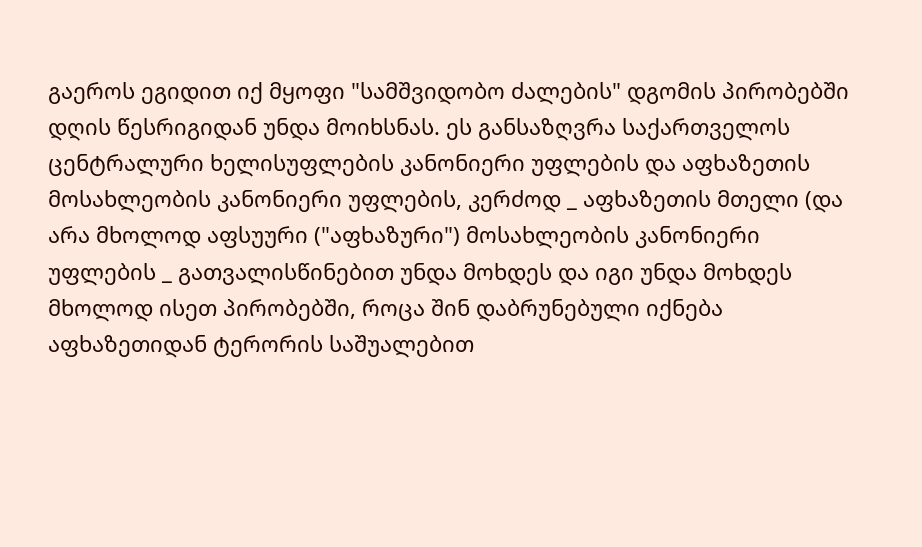გაეროს ეგიდით იქ მყოფი "სამშვიდობო ძალების" დგომის პირობებში დღის წესრიგიდან უნდა მოიხსნას. ეს განსაზღვრა საქართველოს ცენტრალური ხელისუფლების კანონიერი უფლების და აფხაზეთის მოსახლეობის კანონიერი უფლების, კერძოდ _ აფხაზეთის მთელი (და არა მხოლოდ აფსუური ("აფხაზური") მოსახლეობის კანონიერი უფლების _ გათვალისწინებით უნდა მოხდეს და იგი უნდა მოხდეს მხოლოდ ისეთ პირობებში, როცა შინ დაბრუნებული იქნება აფხაზეთიდან ტერორის საშუალებით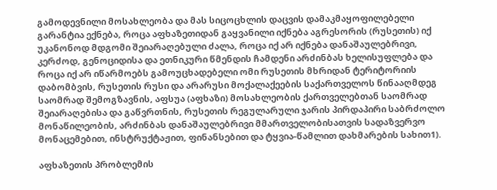გამოდევნილი მოსახლეობა და მას სიცოცხლის დაცვის დამაკმაყოფილებელი გარანტია ექნება, როცა აფხაზეთიდან გაყვანილი იქნება აგრესორის (რუსეთის) იქ უკანონოდ მდგომი შეიარაღებული ძალა, როცა იქ არ იქნება დანაშაულებრივი, კერძოდ, გენოციდისა და ეთნიკური წმენდის ჩამდენი არძინბას ხელისუფლება და როცა იქ არ იწარმოებს გამოუცხადებელი ომი რუსეთის მხრიდან ტერიტორიის დაბომბვის, რუსეთის რუსი და არარუსი მოქალაქეების საქართველოს წინააღმდეგ საომრად შემოგზავნის, აფსუა (აფხაზი) მოსახლეობის ქართველებთან საომრად შეიარაღებისა და გაწვრთნის, რუსეთის რეგულარული ჯარის პირდაპირი საბრძოლო მონაწილეობის, არძინბას დანაშაულებრივი მმართველობისათვის სადაზვერვო მონაცემებით, ინსტრუქტაჟით, ფინანსებით და ტყვია-წამლით დახმარების სახით1).

აფხაზეთის პრობლემის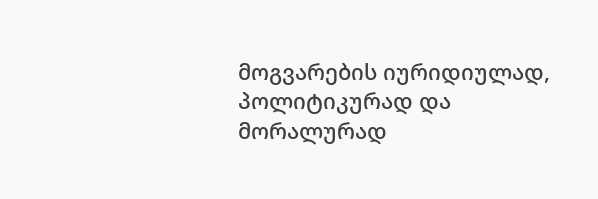მოგვარების იურიდიულად, პოლიტიკურად და მორალურად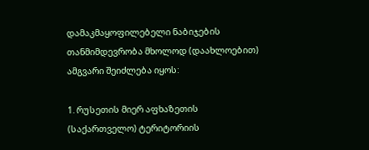დამაკმაყოფილებელი ნაბიჯების თანმიმდევრობა მხოლოდ (დაახლოებით) ამგვარი შეიძლება იყოს:

1. რუსეთის მიერ აფხაზეთის (საქართველო) ტერიტორიის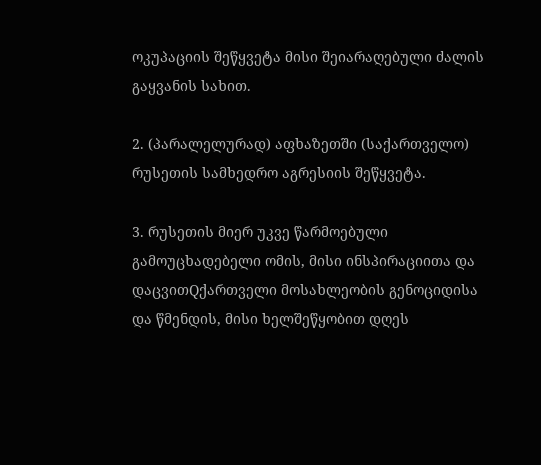ოკუპაციის შეწყვეტა მისი შეიარაღებული ძალის გაყვანის სახით.

2. (პარალელურად) აფხაზეთში (საქართველო) რუსეთის სამხედრო აგრესიის შეწყვეტა.

3. რუსეთის მიერ უკვე წარმოებული გამოუცხადებელი ომის, მისი ინსპირაციითა და დაცვითQქართველი მოსახლეობის გენოციდისა და წმენდის, მისი ხელშეწყობით დღეს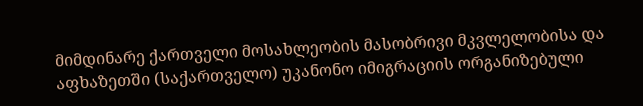მიმდინარე ქართველი მოსახლეობის მასობრივი მკვლელობისა და აფხაზეთში (საქართველო) უკანონო იმიგრაციის ორგანიზებული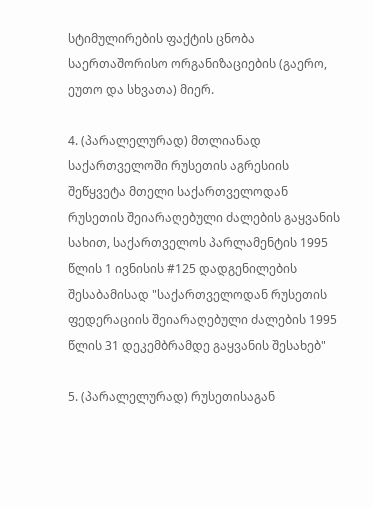სტიმულირების ფაქტის ცნობა საერთაშორისო ორგანიზაციების (გაერო, ეუთო და სხვათა) მიერ.

4. (პარალელურად) მთლიანად საქართველოში რუსეთის აგრესიის შეწყვეტა მთელი საქართველოდან რუსეთის შეიარაღებული ძალების გაყვანის სახით, საქართველოს პარლამენტის 1995 წლის 1 ივნისის #125 დადგენილების შესაბამისად "საქართველოდან რუსეთის ფედერაციის შეიარაღებული ძალების 1995 წლის 31 დეკემბრამდე გაყვანის შესახებ"

5. (პარალელურად) რუსეთისაგან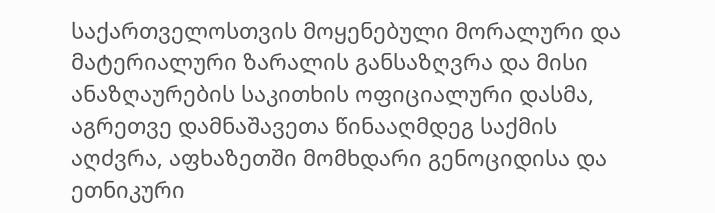საქართველოსთვის მოყენებული მორალური და მატერიალური ზარალის განსაზღვრა და მისი ანაზღაურების საკითხის ოფიციალური დასმა, აგრეთვე დამნაშავეთა წინააღმდეგ საქმის აღძვრა, აფხაზეთში მომხდარი გენოციდისა და ეთნიკური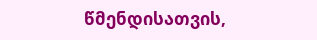წმენდისათვის,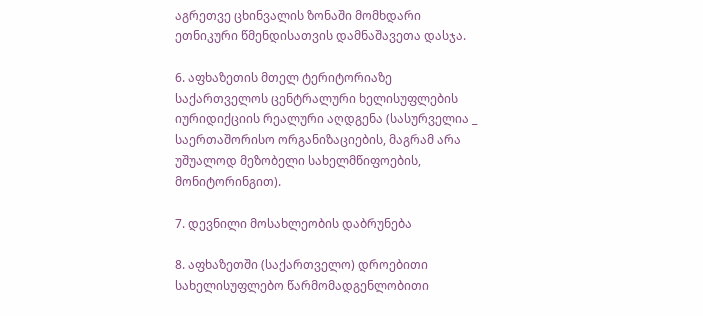აგრეთვე ცხინვალის ზონაში მომხდარი ეთნიკური წმენდისათვის დამნაშავეთა დასჯა.

6. აფხაზეთის მთელ ტერიტორიაზე საქართველოს ცენტრალური ხელისუფლების იურიდიქციის რეალური აღდგენა (სასურველია _ საერთაშორისო ორგანიზაციების, მაგრამ არა უშუალოდ მეზობელი სახელმწიფოების, მონიტორინგით).

7. დევნილი მოსახლეობის დაბრუნება

8. აფხაზეთში (საქართველო) დროებითი სახელისუფლებო წარმომადგენლობითი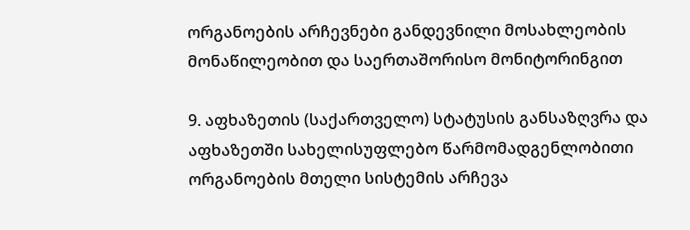ორგანოების არჩევნები განდევნილი მოსახლეობის მონაწილეობით და საერთაშორისო მონიტორინგით

9. აფხაზეთის (საქართველო) სტატუსის განსაზღვრა და აფხაზეთში სახელისუფლებო წარმომადგენლობითი ორგანოების მთელი სისტემის არჩევა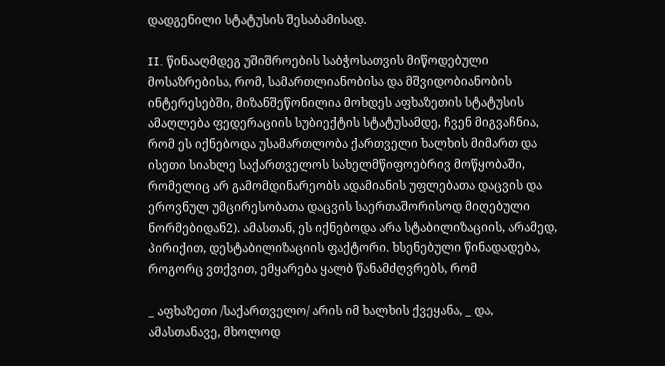დადგენილი სტატუსის შესაბამისად.

II. წინააღმდეგ უშიშროების საბჭოსათვის მიწოდებული მოსაზრებისა, რომ, სამართლიანობისა და მშვიდობიანობის ინტერესებში, მიზანშეწონილია მოხდეს აფხაზეთის სტატუსის ამაღლება ფედერაციის სუბიექტის სტატუსამდე, ჩვენ მიგვაჩნია, რომ ეს იქნებოდა უსამართლობა ქართველი ხალხის მიმართ და ისეთი სიახლე საქართველოს სახელმწიფოებრივ მოწყობაში, რომელიც არ გამომდინარეობს ადამიანის უფლებათა დაცვის და ეროვნულ უმცირესობათა დაცვის საერთაშორისოდ მიღებული ნორმებიდან2). ამასთან, ეს იქნებოდა არა სტაბილიზაციის, არამედ, პირიქით, დესტაბილიზაციის ფაქტორი. ხსენებული წინადადება, როგორც ვთქვით, ემყარება ყალბ წანამძღვრებს, რომ

_ აფხაზეთი /საქართველო/ არის იმ ხალხის ქვეყანა, _ და, ამასთანავე, მხოლოდ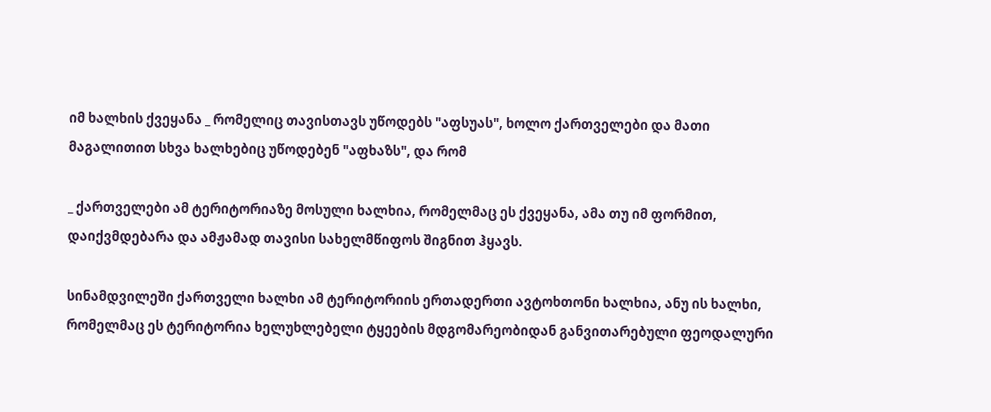იმ ხალხის ქვეყანა _ რომელიც თავისთავს უწოდებს "აფსუას", ხოლო ქართველები და მათი მაგალითით სხვა ხალხებიც უწოდებენ "აფხაზს", და რომ

_ ქართველები ამ ტერიტორიაზე მოსული ხალხია, რომელმაც ეს ქვეყანა, ამა თუ იმ ფორმით, დაიქვმდებარა და ამჟამად თავისი სახელმწიფოს შიგნით ჰყავს.

სინამდვილეში ქართველი ხალხი ამ ტერიტორიის ერთადერთი ავტოხთონი ხალხია, ანუ ის ხალხი, რომელმაც ეს ტერიტორია ხელუხლებელი ტყეების მდგომარეობიდან განვითარებული ფეოდალური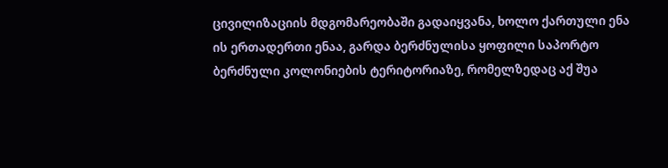ცივილიზაციის მდგომარეობაში გადაიყვანა, ხოლო ქართული ენა ის ერთადერთი ენაა, გარდა ბერძნულისა ყოფილი საპორტო ბერძნული კოლონიების ტერიტორიაზე, რომელზედაც აქ შუა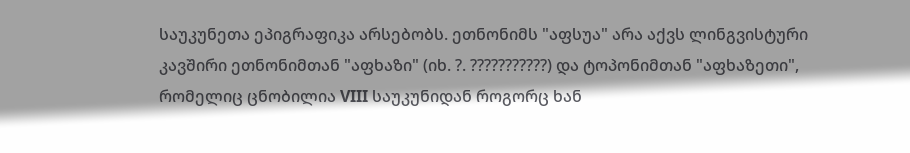საუკუნეთა ეპიგრაფიკა არსებობს. ეთნონიმს "აფსუა" არა აქვს ლინგვისტური კავშირი ეთნონიმთან "აფხაზი" (იხ. ?. ???????????) და ტოპონიმთან "აფხაზეთი", რომელიც ცნობილია VIII საუკუნიდან როგორც ხან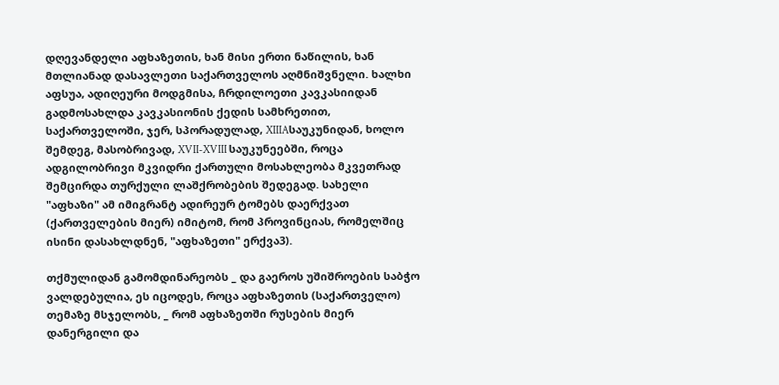დღევანდელი აფხაზეთის, ხან მისი ერთი ნაწილის, ხან მთლიანად დასავლეთი საქართველოს აღმნიშვნელი. ხალხი აფსუა, ადიღეური მოდგმისა, ჩრდილოეთი კავკასიიდან გადმოსახლდა კავკასიონის ქედის სამხრეთით, საქართველოში, ჯერ, სპორადულად, XIIIAსაუკუნიდან, ხოლო შემდეგ, მასობრივად, XVII-XVIII საუკუნეებში, როცა ადგილობრივი მკვიდრი ქართული მოსახლეობა მკვეთრად შემცირდა თურქული ლაშქრობების შედეგად. სახელი "აფხაზი" ამ იმიგრანტ ადირეურ ტომებს დაერქვათ (ქართველების მიერ) იმიტომ, რომ პროვინციას, რომელშიც ისინი დასახლდნენ, "აფხაზეთი" ერქვა3).

თქმულიდან გამომდინარეობს _ და გაეროს უშიშროების საბჭო ვალდებულია, ეს იცოდეს, როცა აფხაზეთის (საქართველო) თემაზე მსჯელობს, _ რომ აფხაზეთში რუსების მიერ დანერგილი და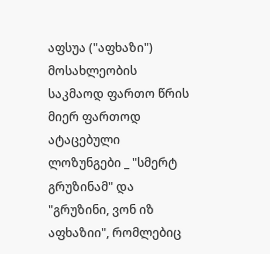აფსუა ("აფხაზი") მოსახლეობის საკმაოდ ფართო წრის მიერ ფართოდ ატაცებული ლოზუნგები _ "სმერტ გრუზინამ" და "გრუზინი, ვონ იზ აფხაზიი", რომლებიც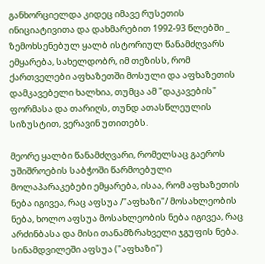განხორციელდა კიდეც იმავე რუსეთის ინიციატივითა და დახმარებით 1992-93 წლებში _ ზემოხსენებულ ყალბ ისტორიულ წანამძღვარს ემყარება, სახელდობრ, იმ თეზისს, რომ ქართველები აფხაზეთში მოსული და აფხაზეთის დამკავებელი ხალხია, თუმცა ამ "დაკავების" ფორმასა და თარიღს, თუნდ ათასწლეულის სიზუსტით, ვერავინ უთითებს.

მეორე ყალბი წანამძღვარი, რომელსაც გაეროს უშიშროების საბჭოში წარმოებული მოლაპარაკებები ემყარება, ისაა, რომ აფხაზეთის ნება იგივეა, რაც აფსუა /"აფხაზი"/ მოსახლეობის ნება, ხოლო აფსუა მოსახლეობის ნება იგივეა, რაც არძინბასა და მისი თანამზრახველი ჯგუფის ნება. სინამდვილეში აფსუა ("აფხაზი")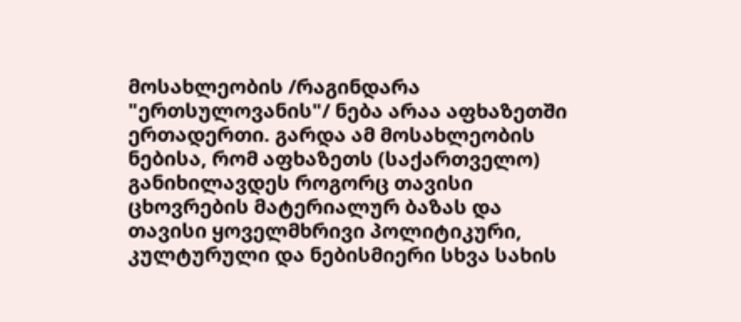მოსახლეობის /რაგინდარა "ერთსულოვანის"/ ნება არაა აფხაზეთში ერთადერთი. გარდა ამ მოსახლეობის ნებისა, რომ აფხაზეთს (საქართველო) განიხილავდეს როგორც თავისი ცხოვრების მატერიალურ ბაზას და თავისი ყოველმხრივი პოლიტიკური, კულტურული და ნებისმიერი სხვა სახის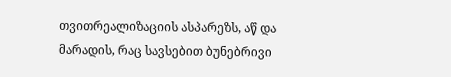თვითრეალიზაციის ასპარეზს, აწ და მარადის, რაც სავსებით ბუნებრივი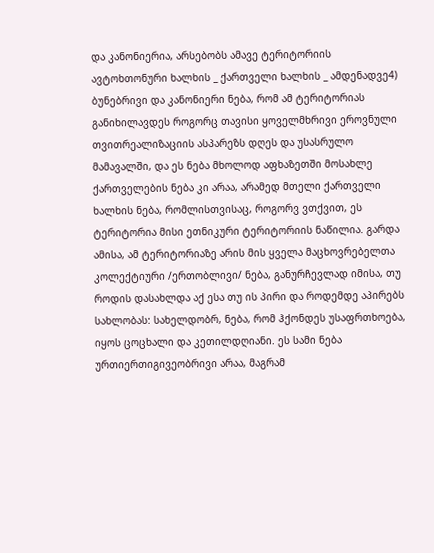და კანონიერია, არსებობს ამავე ტერიტორიის ავტოხთონური ხალხის _ ქართველი ხალხის _ ამდენადვე4) ბუნებრივი და კანონიერი ნება, რომ ამ ტერიტორიას განიხილავდეს როგორც თავისი ყოველმხრივი ეროვნული თვითრეალიზაციის ასპარეზს დღეს და უსასრულო მამავალში, და ეს ნება მხოლოდ აფხაზეთში მოსახლე ქართველების ნება კი არაა, არამედ მთელი ქართველი ხალხის ნება, რომლისთვისაც, როგორვ ვთქვით, ეს ტერიტორია მისი ეთნიკური ტერიტორიის ნაწილია. გარდა ამისა, ამ ტერიტორიაზე არის მის ყველა მაცხოვრებელთა კოლექტიური /ერთობლივი/ ნება, განურჩევლად იმისა, თუ როდის დასახლდა აქ ესა თუ ის პირი და როდემდე აპირებს სახლობას: სახელდობრ, ნება, რომ ჰქონდეს უსაფრთხოება, იყოს ცოცხალი და კეთილდღიანი. ეს სამი ნება ურთიერთიგივეობრივი არაა, მაგრამ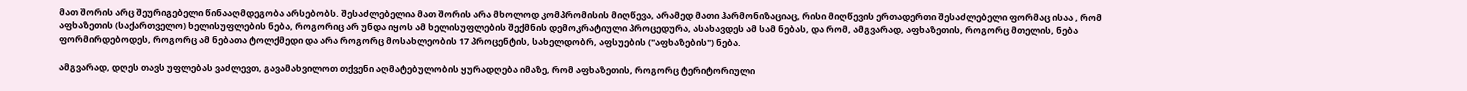მათ შორის არც შეურიგებელი წინააღმდეგობა არსებობს. შესაძლებელია მათ შორის არა მხოლოდ კომპრომისის მიღწევა, არამედ მათი ჰარმონიზაციაც, რისი მიღწევის ერთადერთი შესაძლებელი ფორმაც ისაა , რომ აფხაზეთის (საქართველო) ხელისუფლების ნება, როგორიც არ უნდა იყოს ამ ხელისუფლების შექმნის დემოკრატიული პროცედურა, ასახავდეს ამ სამ ნებას, და რომ, ამგვარად, აფხაზეთის, როგორც მთელის, ნება ფორმირდებოდეს, როგორც ამ ნებათა ტოლქმედი და არა როგორც მოსახლეობის 17 პროცენტის, სახელდობრ, აფსუების ("აფხაზების") ნება.

ამგვარად, დღეს თავს უფლებას ვაძლევთ, გავამახვილოთ თქვენი აღმატებულობის ყურადღება იმაზე, რომ აფხაზეთის, როგორც ტერიტორიული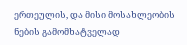ერთეულის, და მისი მოსახლეობის ნების გამომხატველად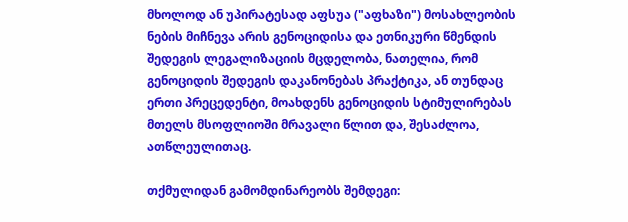მხოლოდ ან უპირატესად აფსუა ("აფხაზი") მოსახლეობის ნების მიჩნევა არის გენოციდისა და ეთნიკური წმენდის შედეგის ლეგალიზაციის მცდელობა, ნათელია, რომ გენოციდის შედეგის დაკანონებას პრაქტიკა, ან თუნდაც ერთი პრეცედენტი, მოახდენს გენოციდის სტიმულირებას მთელს მსოფლიოში მრავალი წლით და, შესაძლოა, ათწლეულითაც.

თქმულიდან გამომდინარეობს შემდეგი: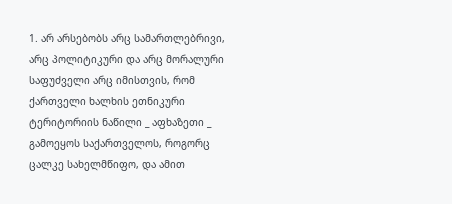1. არ არსებობს არც სამართლებრივი, არც პოლიტიკური და არც მორალური საფუძველი არც იმისთვის, რომ ქართველი ხალხის ეთნიკური ტერიტორიის ნაწილი _ აფხაზეთი _ გამოეყოს საქართველოს, როგორც ცალკე სახელმწიფო, და ამით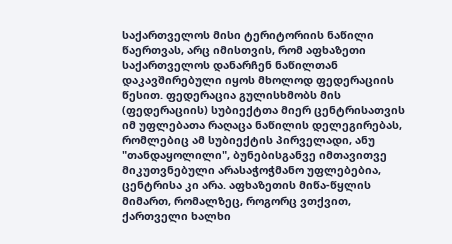საქართველოს მისი ტერიტორიის ნაწილი წაერთვას, არც იმისთვის, რომ აფხაზეთი საქართველოს დანარჩენ ნაწილთან დაკავშირებული იყოს მხოლოდ ფედერაციის წესით. ფედერაცია გულისხმობს მის (ფედერაციის) სუბიექტთა მიერ ცენტრისათვის იმ უფლებათა რაღაცა ნაწილის დელეგირებას, რომლებიც ამ სუბიექტის პირველადი, ანუ "თანდაყოლილი", ბუნებისგანვე იმთავითვე მიკუთვნებული არასაჭოჭმანო უფლებებია, ცენტრისა კი არა. აფხაზეთის მიწა-წყლის მიმართ, რომალზეც, როგორც ვთქვით, ქართველი ხალხი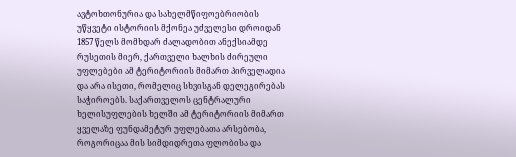ავტოხთონურია და სახელმწიფოებრიობის უწყვეტი ისტორიის მქონეა უძველესი დროიდან 1857 წელს მომხდარ ძალადობით ანექსიამდე რუსეთის მიერ, ქართველი ხალხის ძირეული უფლებები ამ ტერიტორიის მიმართ პირველადია და არა ისეთი, რომელიც სხვისგან დელეგირებას საჭიროებს. საქართველოს ცენტრალური ხელისუფლების ხელში ამ ტერიტორიის მიმართ ყველაზე ფუნდამეტურ უფლებათა არსებობა, როგორიცაა მის სიმდიდრეთა ფლობისა და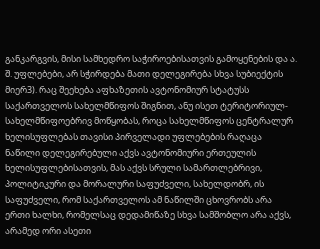განკარგვის, მისი სამხედრო საჭიროებისათვის გამოყენების და ა. შ. უფლებები, არ სჭირდება მათი დელეგირება სხვა სუბიექტის მიერ3). რაც შეეხება აფხაზეთის ავტონომიურ სტატუსს საქართველოს სახელმწიფოს შიგნით, ანუ ისეთ ტერიტორიულ-სახელმწიფოებრივ მოწყობას, როცა სახელმწიფოს ცენტრალურ ხელისუფლებას თავისი პირველადი უფლებების რაღაცა ნაწილი დელეგირებული აქვს ავტონომიური ერთეულის ხელისუფლებისათვის, მას აქვს სრული სამართლებრივი, პოლიტიკური და მორალური საფუძველი, სახელდობრ, ის საფუძველი, რომ საქართველოს ამ ნაწილში ცხოვრობს არა ერთი ხალხი, რომელსაც დედამიწაზე სხვა სამშობლო არა აქვს, არამედ ორი ასეთი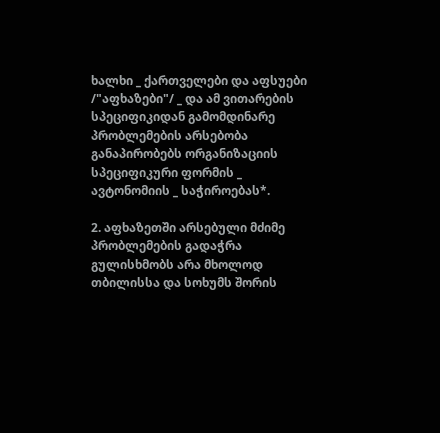ხალხი _ ქართველები და აფსუები /"აფხაზები"/ _ და ამ ვითარების სპეციფიკიდან გამომდინარე პრობლემების არსებობა განაპირობებს ორგანიზაციის სპეციფიკური ფორმის _ ავტონომიის _ საჭიროებას*.

2. აფხაზეთში არსებული მძიმე პრობლემების გადაჭრა გულისხმობს არა მხოლოდ თბილისსა და სოხუმს შორის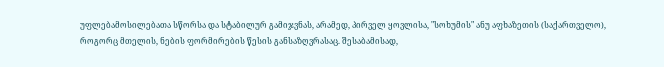უფლებამოსილებათა სწორსა და სტაბილურ გამიჯვნას, არამედ, პირველ ყოვლისა, "სოხუმის" ანუ აფხაზეთის (საქართველო), როგორც მთელის, ნების ფორმირების წესის განსაზღვრასაც. შესაბამისად,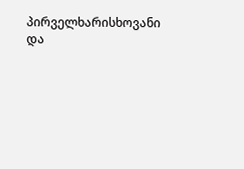პირველხარისხოვანი და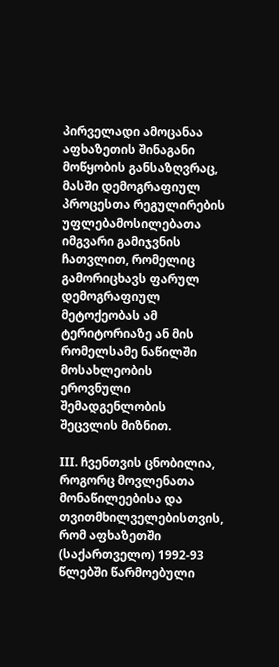პირველადი ამოცანაა აფხაზეთის შინაგანი მოწყობის განსაზღვრაც, მასში დემოგრაფიულ პროცესთა რეგულირების უფლებამოსილებათა იმგვარი გამიჯვნის ჩათვლით, რომელიც გამორიცხავს ფარულ დემოგრაფიულ მეტოქეობას ამ ტერიტორიაზე ან მის რომელსამე ნაწილში მოსახლეობის ეროვნული შემადგენლობის შეცვლის მიზნით.

III. ჩვენთვის ცნობილია, როგორც მოვლენათა მონაწილეებისა და თვითმხილველებისთვის, რომ აფხაზეთში (საქართველო) 1992-93 წლებში წარმოებული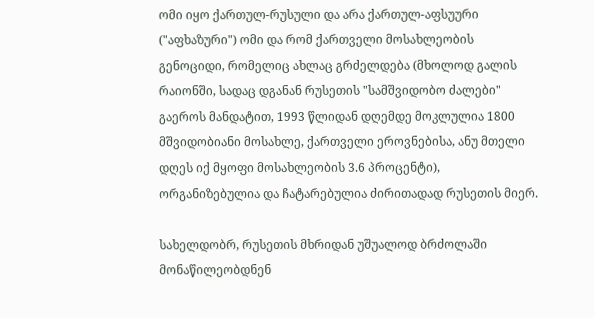ომი იყო ქართულ-რუსული და არა ქართულ-აფსუური ("აფხაზური") ომი და რომ ქართველი მოსახლეობის გენოციდი, რომელიც ახლაც გრძელდება (მხოლოდ გალის რაიონში, სადაც დგანან რუსეთის "სამშვიდობო ძალები" გაეროს მანდატით, 1993 წლიდან დღემდე მოკლულია 1800 მშვიდობიანი მოსახლე, ქართველი ეროვნებისა, ანუ მთელი დღეს იქ მყოფი მოსახლეობის 3.6 პროცენტი), ორგანიზებულია და ჩატარებულია ძირითადად რუსეთის მიერ.

სახელდობრ, რუსეთის მხრიდან უშუალოდ ბრძოლაში მონაწილეობდნენ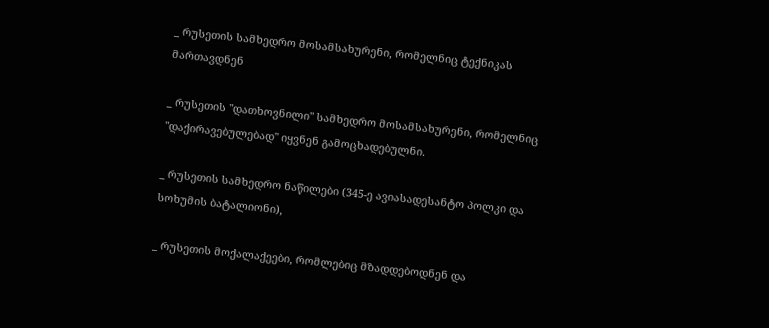_ რუსეთის სამხედრო მოსამსახურენი, რომელნიც ტექნიკას მართავდნენ

_ რუსეთის "დათხოვნილი" სამხედრო მოსამსახურენი, რომელნიც "დაქირავებულებად" იყვნენ გამოცხადებულნი.

_ რუსეთის სამხედრო ნაწილები (345-ე ავიასადესანტო პოლკი და სოხუმის ბატალიონი),

_ რუსეთის მოქალაქეები, რომლებიც მზადდებოდნენ და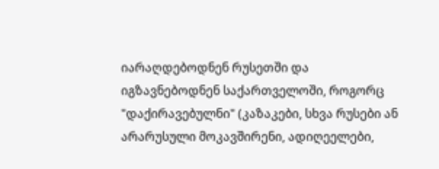იარაღდებოდნენ რუსეთში და იგზავნებოდნენ საქართველოში, როგორც "დაქირავებულნი" (კაზაკები, სხვა რუსები ან არარუსული მოკავშირენი, ადიღეელები,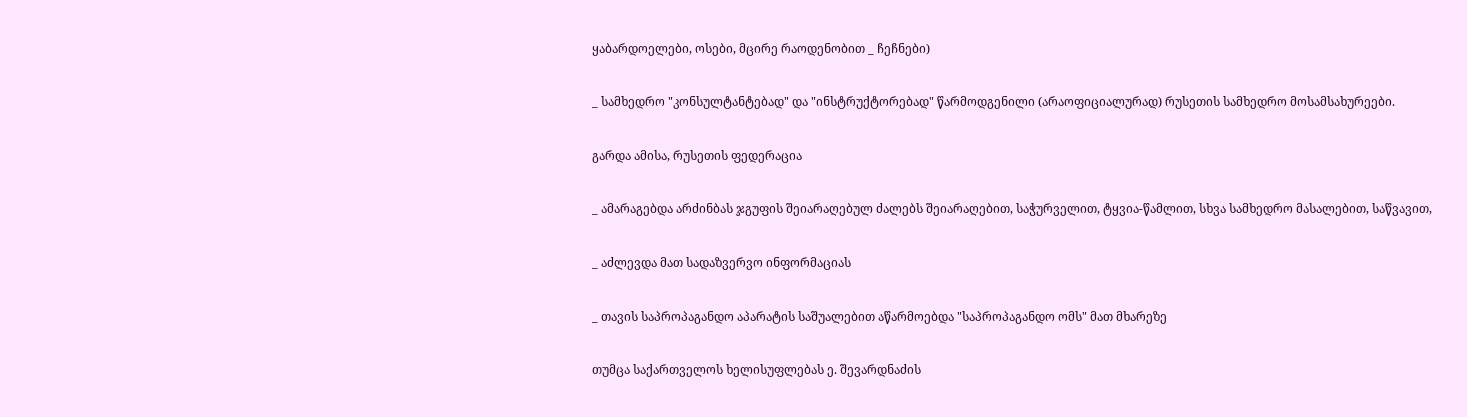ყაბარდოელები, ოსები, მცირე რაოდენობით _ ჩეჩნები)

_ სამხედრო "კონსულტანტებად" და "ინსტრუქტორებად" წარმოდგენილი (არაოფიციალურად) რუსეთის სამხედრო მოსამსახურეები.

გარდა ამისა, რუსეთის ფედერაცია

_ ამარაგებდა არძინბას ჯგუფის შეიარაღებულ ძალებს შეიარაღებით, საჭურველით, ტყვია-წამლით, სხვა სამხედრო მასალებით, საწვავით,

_ აძლევდა მათ სადაზვერვო ინფორმაციას

_ თავის საპროპაგანდო აპარატის საშუალებით აწარმოებდა "საპროპაგანდო ომს" მათ მხარეზე

თუმცა საქართველოს ხელისუფლებას ე. შევარდნაძის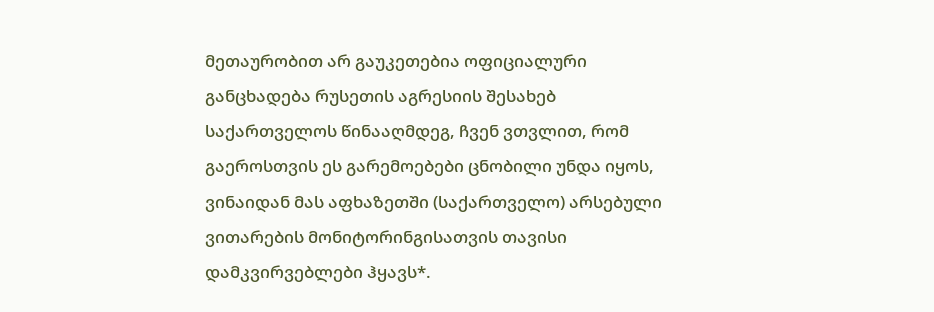მეთაურობით არ გაუკეთებია ოფიციალური განცხადება რუსეთის აგრესიის შესახებ საქართველოს წინააღმდეგ, ჩვენ ვთვლით, რომ გაეროსთვის ეს გარემოებები ცნობილი უნდა იყოს, ვინაიდან მას აფხაზეთში (საქართველო) არსებული ვითარების მონიტორინგისათვის თავისი დამკვირვებლები ჰყავს*.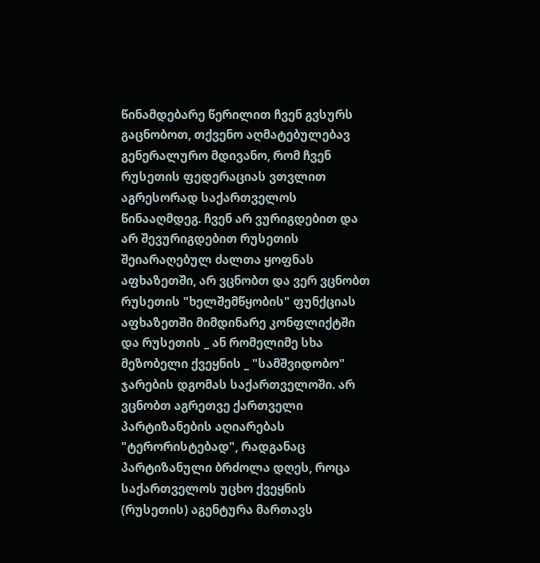წინამდებარე წერილით ჩვენ გვსურს გაცნობოთ, თქვენო აღმატებულებავ გენერალურო მდივანო, რომ ჩვენ რუსეთის ფედერაციას ვთვლით აგრესორად საქართველოს წინააღმდეგ. ჩვენ არ ვურიგდებით და არ შევურიგდებით რუსეთის შეიარაღებულ ძალთა ყოფნას აფხაზეთში, არ ვცნობთ და ვერ ვცნობთ რუსეთის "ხელშემწყობის" ფუნქციას აფხაზეთში მიმდინარე კონფლიქტში და რუსეთის _ ან რომელიმე სხა მეზობელი ქვეყნის _ "სამშვიდობო" ჯარების დგომას საქართველოში. არ ვცნობთ აგრეთვე ქართველი პარტიზანების აღიარებას "ტერორისტებად", რადგანაც პარტიზანული ბრძოლა დღეს, როცა საქართველოს უცხო ქვეყნის (რუსეთის) აგენტურა მართავს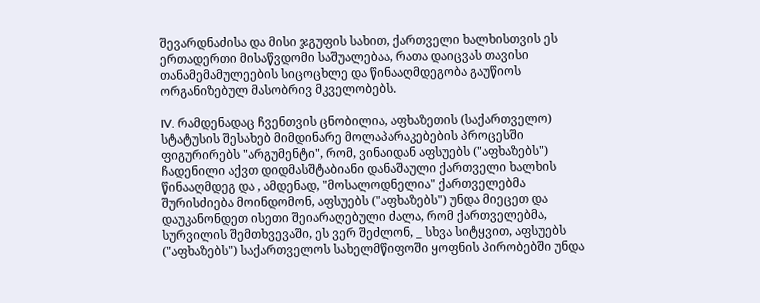შევარდნაძისა და მისი ჯგუფის სახით, ქართველი ხალხისთვის ეს ერთადერთი მისაწვდომი საშუალებაა, რათა დაიცვას თავისი თანამემამულეების სიცოცხლე და წინააღმდეგობა გაუწიოს ორგანიზებულ მასობრივ მკველობებს.

IV. რამდენადაც ჩვენთვის ცნობილია, აფხაზეთის (საქართველო) სტატუსის შესახებ მიმდინარე მოლაპარაკებების პროცესში ფიგურირებს "არგუმენტი", რომ, ვინაიდან აფსუებს ("აფხაზებს") ჩადენილი აქვთ დიდმასშტაბიანი დანაშაული ქართველი ხალხის წინააღმდეგ და , ამდენად, "მოსალოდნელია" ქართველებმა შურისძიება მოინდომონ, აფსუებს ("აფხაზებს") უნდა მიეცეთ და დაუკანონდეთ ისეთი შეიარაღებული ძალა, რომ ქართველებმა, სურვილის შემთხვევაში, ეს ვერ შეძლონ, _ სხვა სიტყვით, აფსუებს ("აფხაზებს") საქართველოს სახელმწიფოში ყოფნის პირობებში უნდა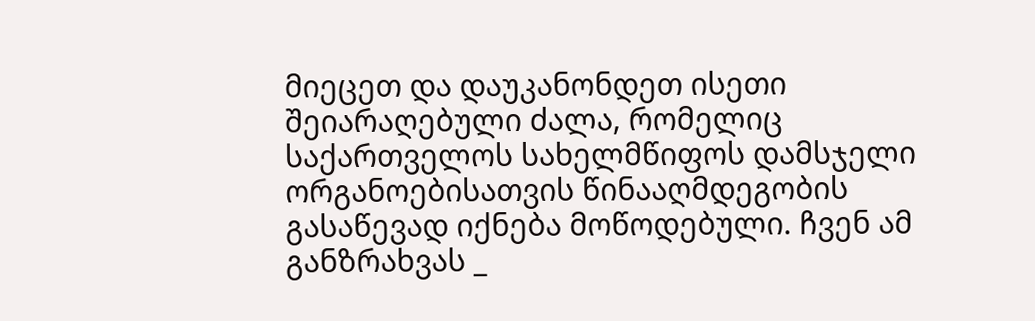მიეცეთ და დაუკანონდეთ ისეთი შეიარაღებული ძალა, რომელიც საქართველოს სახელმწიფოს დამსჯელი ორგანოებისათვის წინააღმდეგობის გასაწევად იქნება მოწოდებული. ჩვენ ამ განზრახვას _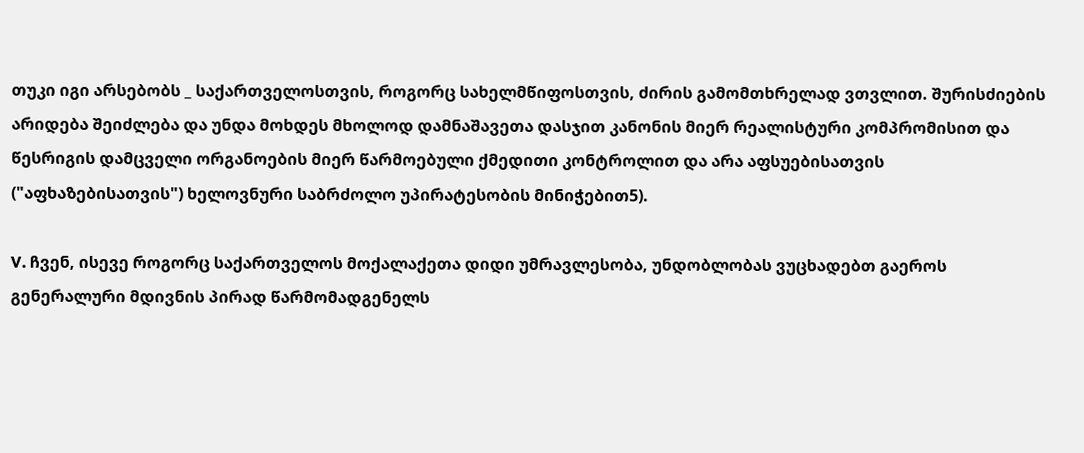თუკი იგი არსებობს _ საქართველოსთვის, როგორც სახელმწიფოსთვის, ძირის გამომთხრელად ვთვლით. შურისძიების არიდება შეიძლება და უნდა მოხდეს მხოლოდ დამნაშავეთა დასჯით კანონის მიერ რეალისტური კომპრომისით და წესრიგის დამცველი ორგანოების მიერ წარმოებული ქმედითი კონტროლით და არა აფსუებისათვის ("აფხაზებისათვის") ხელოვნური საბრძოლო უპირატესობის მინიჭებით5).

V. ჩვენ, ისევე როგორც საქართველოს მოქალაქეთა დიდი უმრავლესობა, უნდობლობას ვუცხადებთ გაეროს გენერალური მდივნის პირად წარმომადგენელს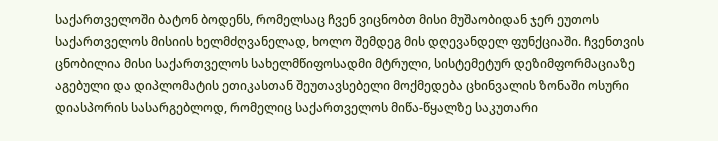საქართველოში ბატონ ბოდენს, რომელსაც ჩვენ ვიცნობთ მისი მუშაობიდან ჯერ ეუთოს საქართველოს მისიის ხელმძღვანელად, ხოლო შემდეგ მის დღევანდელ ფუნქციაში. ჩვენთვის ცნობილია მისი საქართველოს სახელმწიფოსადმი მტრული, სისტემეტურ დეზიმფორმაციაზე აგებული და დიპლომატის ეთიკასთან შეუთავსებელი მოქმედება ცხინვალის ზონაში ოსური დიასპორის სასარგებლოდ, რომელიც საქართველოს მიწა-წყალზე საკუთარი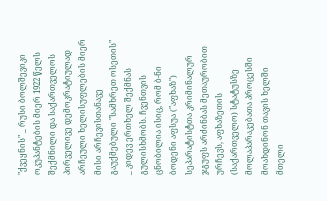"ქვეყნის" _ რუსი ბოლშევიკი ოკუპანტების მიერ 1922 წელს შექმნილი და საქართველოს პირველივე დემოკრატიულად არჩეული ხელისუფლების მიერ მისი არჩევისთანავე გაუქმებული "სამხრეთ ოსეთის" _ კიდევ ერთხელ შექმნას გულისხმობს. ჩვენთვის ცნობილია ისიც, რომ ბ-ნი ბოდენი აფსუა ("აფხაზ") სეპარატისტთა კრიმინალურ ჯგუფს არძინბას მეთაურობით ურჩევს, აფხაზეთის (საქართველო) სტატუსზე მოლაპარაკებათა პროცესში მოახდინონ თავის ხელში მთელი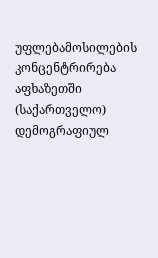უფლებამოსილების კონცენტრირება აფხაზეთში (საქართველო) დემოგრაფიულ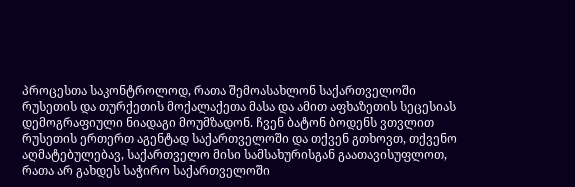პროცესთა საკონტროლოდ, რათა შემოასახლონ საქართველოში რუსეთის და თურქეთის მოქალაქეთა მასა და ამით აფხაზეთის სეცესიას დემოგრაფიული ნიადაგი მოუმზადონ. ჩვენ ბატონ ბოდენს ვთვლით რუსეთის ერთერთ აგენტად საქართველოში და თქვენ გთხოვთ, თქვენო აღმატებულებავ, საქართველო მისი სამსახურისგან გაათავისუფლოთ, რათა არ გახდეს საჭირო საქართველოში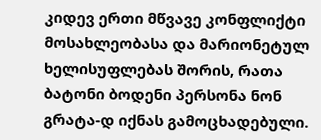კიდევ ერთი მწვავე კონფლიქტი მოსახლეობასა და მარიონეტულ ხელისუფლებას შორის, რათა ბატონი ბოდენი პერსონა ნონ გრატა-დ იქნას გამოცხადებული.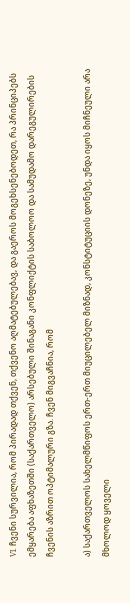VI. ჩვენი სურვილია, რომ პირადად თქვენ, თქვენო აღმატებულებავ, და გაეროს მოგეხსენებოდეთ, რა პრინციპებს ემყარება აფხაზეთში (საქართველო) არსებული შინაგანი კონფლიქტის საბოლოო და სამუდამო დარეგულირების ჩვენის აზრით ოპტიმალური გზა. ჩვენ მიგვაჩნია, რომ

ა) საქართველოს სახელმწიფოს ერთ-ერთ მიუცილებელ მიზნად, კონსტიტუციის დონეზე, უნდა იყოს მიჩნეული არა მხოლოდ ყოველი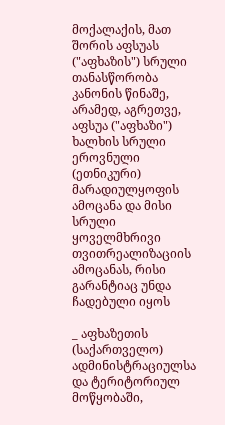მოქალაქის, მათ შორის აფსუას ("აფხაზის") სრული თანასწორობა კანონის წინაშე, არამედ, აგრეთვე, აფსუა ("აფხაზი") ხალხის სრული ეროვნული (ეთნიკური) მარადიულყოფის ამოცანა და მისი სრული ყოველმხრივი თვითრეალიზაციის ამოცანას, რისი გარანტიაც უნდა ჩადებული იყოს

_ აფხაზეთის (საქართველო) ადმინისტრაციულსა და ტერიტორიულ მოწყობაში,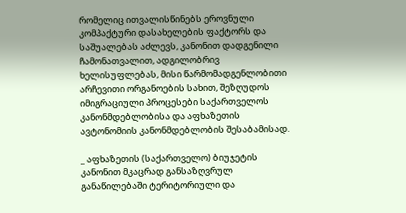რომელიც ითვალისწინებს ეროვნული კომპაქტური დასახელების ფაქტორს და საშუალებას აძლევს, კანონით დადგენილი ჩამონათვალით, ადგილობრივ ხელისუფლებას, მისი წარმომადგენლობითი არჩევითი ორგანოების სახით, შეზღუდოს იმიგრაციული პროცესები საქართველოს კანონმდებლობისა და აფხაზეთის ავტონომიის კანონმდებლობის შესაბამისად.

_ აფხაზეთის (საქართველო) ბიუჯეტის კანონით მკაცრად განსაზღვრულ განაწილებაში ტერიტორიული და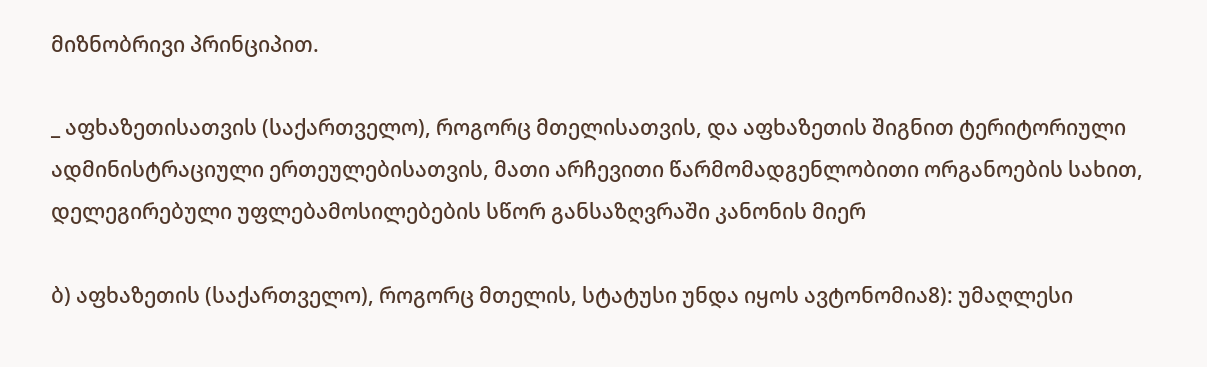მიზნობრივი პრინციპით.

_ აფხაზეთისათვის (საქართველო), როგორც მთელისათვის, და აფხაზეთის შიგნით ტერიტორიული ადმინისტრაციული ერთეულებისათვის, მათი არჩევითი წარმომადგენლობითი ორგანოების სახით, დელეგირებული უფლებამოსილებების სწორ განსაზღვრაში კანონის მიერ

ბ) აფხაზეთის (საქართველო), როგორც მთელის, სტატუსი უნდა იყოს ავტონომია8): უმაღლესი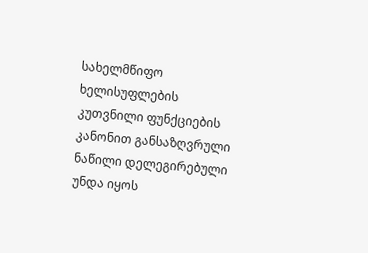სახელმწიფო ხელისუფლების კუთვნილი ფუნქციების კანონით განსაზღვრული ნაწილი დელეგირებული უნდა იყოს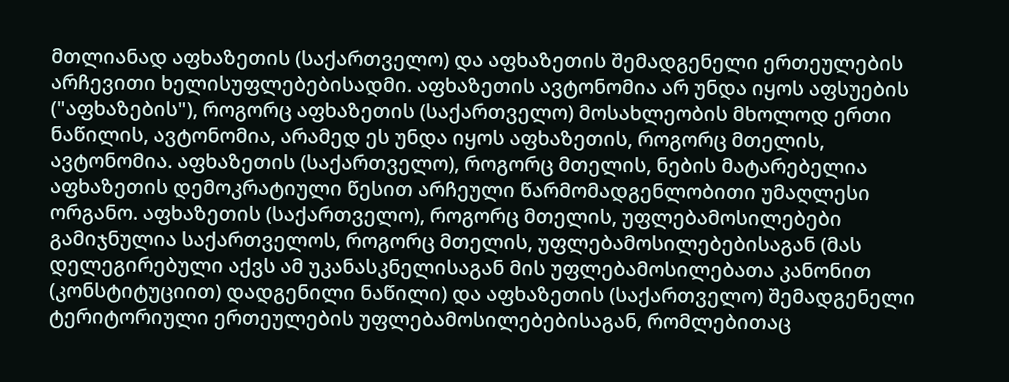მთლიანად აფხაზეთის (საქართველო) და აფხაზეთის შემადგენელი ერთეულების არჩევითი ხელისუფლებებისადმი. აფხაზეთის ავტონომია არ უნდა იყოს აფსუების ("აფხაზების"), როგორც აფხაზეთის (საქართველო) მოსახლეობის მხოლოდ ერთი ნაწილის, ავტონომია, არამედ ეს უნდა იყოს აფხაზეთის, როგორც მთელის, ავტონომია. აფხაზეთის (საქართველო), როგორც მთელის, ნების მატარებელია აფხაზეთის დემოკრატიული წესით არჩეული წარმომადგენლობითი უმაღლესი ორგანო. აფხაზეთის (საქართველო), როგორც მთელის, უფლებამოსილებები გამიჯნულია საქართველოს, როგორც მთელის, უფლებამოსილებებისაგან (მას დელეგირებული აქვს ამ უკანასკნელისაგან მის უფლებამოსილებათა კანონით (კონსტიტუციით) დადგენილი ნაწილი) და აფხაზეთის (საქართველო) შემადგენელი ტერიტორიული ერთეულების უფლებამოსილებებისაგან, რომლებითაც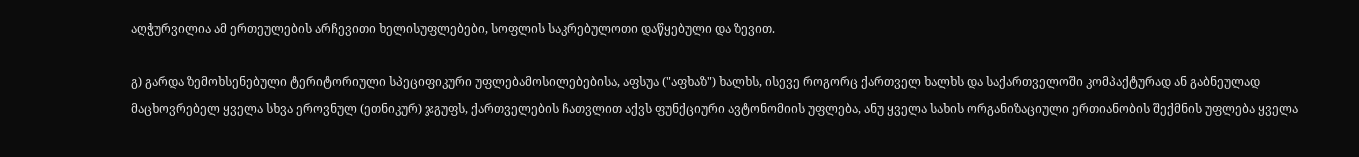აღჭურვილია ამ ერთეულების არჩევითი ხელისუფლებები, სოფლის საკრებულოთი დაწყებული და ზევით.

გ) გარდა ზემოხსენებული ტერიტორიული სპეციფიკური უფლებამოსილებებისა, აფსუა ("აფხაზ") ხალხს, ისევე როგორც ქართველ ხალხს და საქართველოში კომპაქტურად ან გაბნეულად მაცხოვრებელ ყველა სხვა ეროვნულ (ეთნიკურ) ჯგუფს, ქართველების ჩათვლით აქვს ფუნქციური ავტონომიის უფლება, ანუ ყველა სახის ორგანიზაციული ერთიანობის შექმნის უფლება ყველა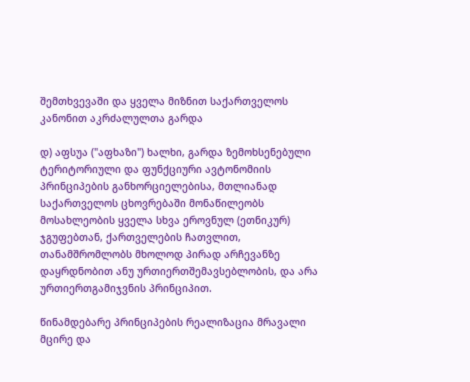შემთხვევაში და ყველა მიზნით საქართველოს კანონით აკრძალულთა გარდა

დ) აფსუა ("აფხაზი") ხალხი, გარდა ზემოხსენებული ტერიტორიული და ფუნქციური ავტონომიის პრინციპების განხორციელებისა, მთლიანად საქართველოს ცხოვრებაში მონაწილეობს მოსახლეობის ყველა სხვა ეროვნულ (ეთნიკურ) ჯგუფებთან, ქართველების ჩათვლით, თანამშრომლობს მხოლოდ პირად არჩევანზე დაყრდნობით ანუ ურთიერთშემავსებლობის, და არა ურთიერთგამიჯვნის პრინციპით.

წინამდებარე პრინციპების რეალიზაცია მრავალი მცირე და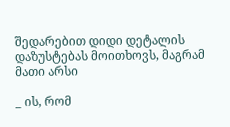შედარებით დიდი დეტალის დაზუსტებას მოითხოვს, მაგრამ მათი არსი

_ ის, რომ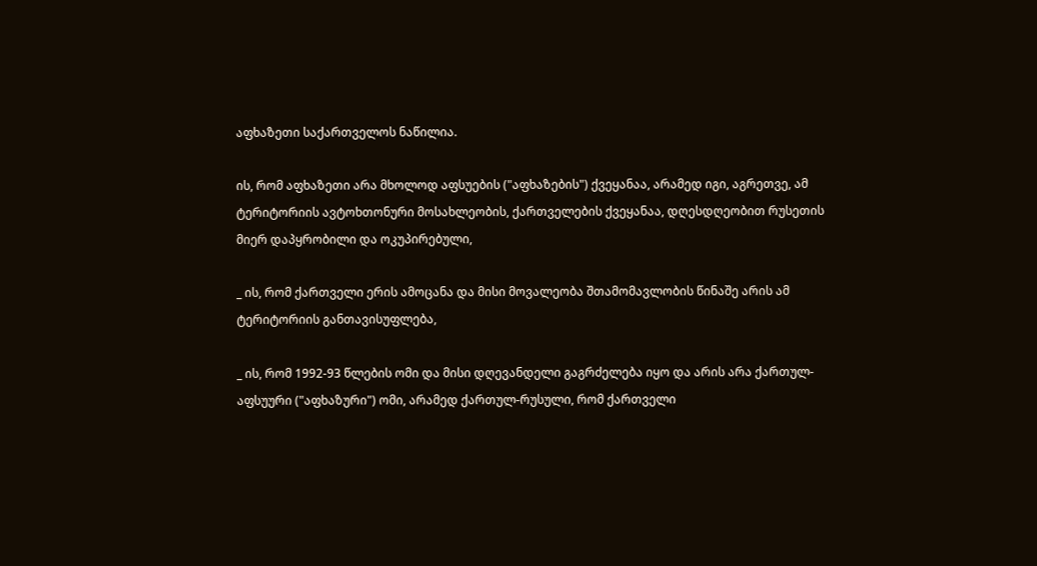აფხაზეთი საქართველოს ნაწილია.

ის, რომ აფხაზეთი არა მხოლოდ აფსუების ("აფხაზების") ქვეყანაა, არამედ იგი, აგრეთვე, ამ ტერიტორიის ავტოხთონური მოსახლეობის, ქართველების ქვეყანაა, დღესდღეობით რუსეთის მიერ დაპყრობილი და ოკუპირებული,

_ ის, რომ ქართველი ერის ამოცანა და მისი მოვალეობა შთამომავლობის წინაშე არის ამ ტერიტორიის განთავისუფლება,

_ ის, რომ 1992-93 წლების ომი და მისი დღევანდელი გაგრძელება იყო და არის არა ქართულ-აფსუური ("აფხაზური") ომი, არამედ ქართულ-რუსული, რომ ქართველი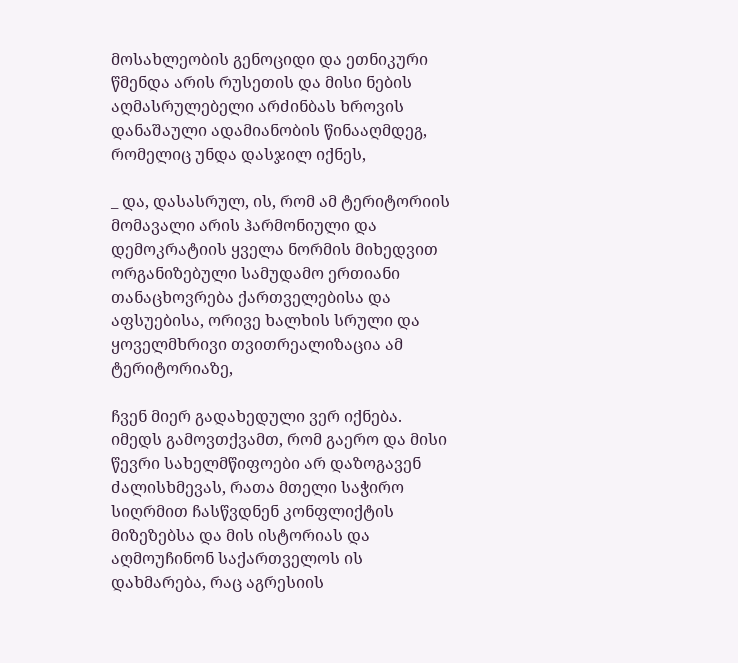მოსახლეობის გენოციდი და ეთნიკური წმენდა არის რუსეთის და მისი ნების აღმასრულებელი არძინბას ხროვის დანაშაული ადამიანობის წინააღმდეგ, რომელიც უნდა დასჯილ იქნეს,

_ და, დასასრულ, ის, რომ ამ ტერიტორიის მომავალი არის ჰარმონიული და დემოკრატიის ყველა ნორმის მიხედვით ორგანიზებული სამუდამო ერთიანი თანაცხოვრება ქართველებისა და აფსუებისა, ორივე ხალხის სრული და ყოველმხრივი თვითრეალიზაცია ამ ტერიტორიაზე,

ჩვენ მიერ გადახედული ვერ იქნება. იმედს გამოვთქვამთ, რომ გაერო და მისი წევრი სახელმწიფოები არ დაზოგავენ ძალისხმევას, რათა მთელი საჭირო სიღრმით ჩასწვდნენ კონფლიქტის მიზეზებსა და მის ისტორიას და აღმოუჩინონ საქართველოს ის დახმარება, რაც აგრესიის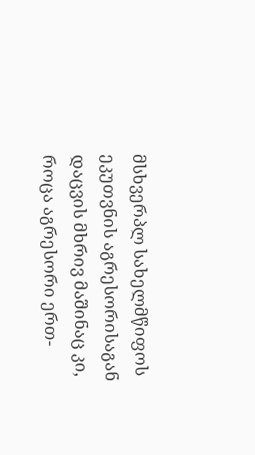მსხვერპლ სახელმწიფოს ეკუთვნის აგრესორისაგან დაცვის მხრივ მაშინაც კი, როცა აგრესორი ერთ-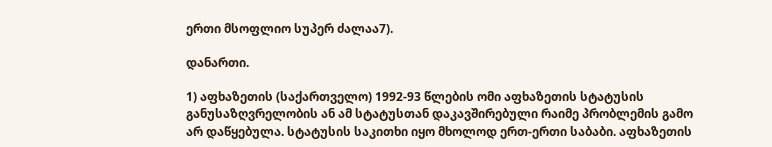ერთი მსოფლიო სუპერ ძალაა7).

დანართი.

1) აფხაზეთის (საქართველო) 1992-93 წლების ომი აფხაზეთის სტატუსის განუსაზღვრელობის ან ამ სტატუსთან დაკავშირებული რაიმე პრობლემის გამო არ დაწყებულა. სტატუსის საკითხი იყო მხოლოდ ერთ-ერთი საბაბი. აფხაზეთის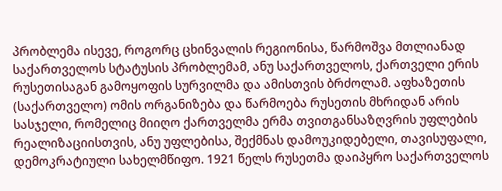პრობლემა ისევე, როგორც ცხინვალის რეგიონისა, წარმოშვა მთლიანად საქართველოს სტატუსის პრობლემამ, ანუ საქართველოს, ქართველი ერის რუსეთისაგან გამოყოფის სურვილმა და ამისთვის ბრძოლამ. აფხაზეთის (საქართველო) ომის ორგანიზება და წარმოება რუსეთის მხრიდან არის სასჯელი, რომელიც მიიღო ქართველმა ერმა თვითგანსაზღვრის უფლების რეალიზაციისთვის, ანუ უფლებისა, შექმნას დამოუკიდებელი, თავისუფალი, დემოკრატიული სახელმწიფო. 1921 წელს რუსეთმა დაიპყრო საქართველოს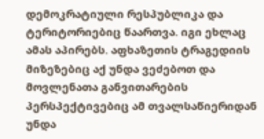დემოკრატიული რესპუბლიკა და ტერიტორიებიც წაართვა. იგი ეხლაც ამას აპირებს. აფხაზეთის ტრაგედიის მიზეზებიც აქ უნდა ვეძებოთ და მოვლენათა განვითარების პერსპექტივებიც ამ თვალსაწიერიდან უნდა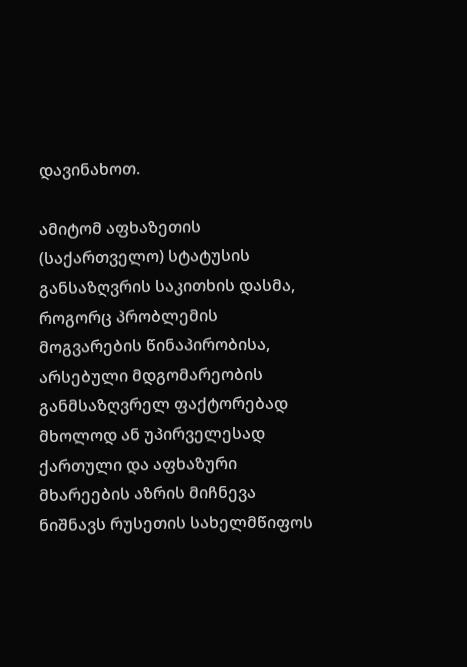დავინახოთ.

ამიტომ აფხაზეთის (საქართველო) სტატუსის განსაზღვრის საკითხის დასმა, როგორც პრობლემის მოგვარების წინაპირობისა, არსებული მდგომარეობის განმსაზღვრელ ფაქტორებად მხოლოდ ან უპირველესად ქართული და აფხაზური მხარეების აზრის მიჩნევა ნიშნავს რუსეთის სახელმწიფოს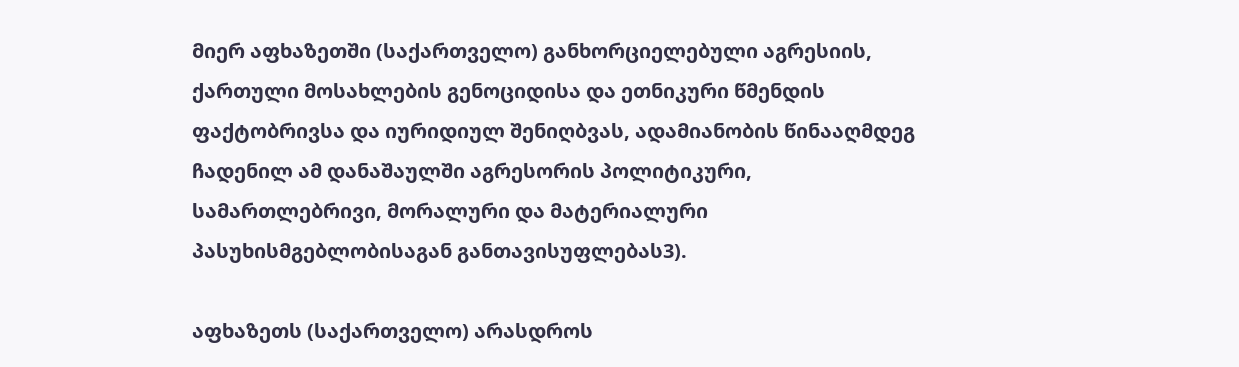მიერ აფხაზეთში (საქართველო) განხორციელებული აგრესიის, ქართული მოსახლების გენოციდისა და ეთნიკური წმენდის ფაქტობრივსა და იურიდიულ შენიღბვას, ადამიანობის წინააღმდეგ ჩადენილ ამ დანაშაულში აგრესორის პოლიტიკური, სამართლებრივი, მორალური და მატერიალური პასუხისმგებლობისაგან განთავისუფლებას3).

აფხაზეთს (საქართველო) არასდროს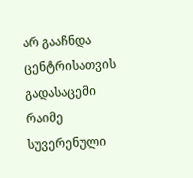არ გააჩნდა ცენტრისათვის გადასაცემი რაიმე სუვერენული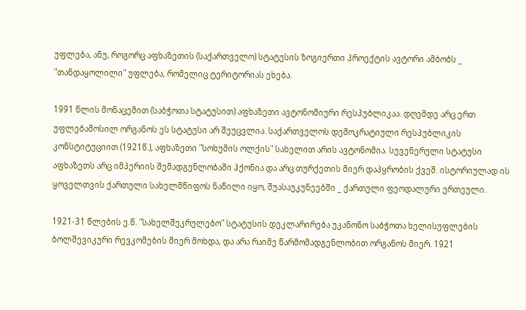უფლება, ანუ, როგორც აფხაზეთის (საქართველო) სტატუსის ზოგიერთი პროექტის ავტორი ამბობს _ "თანდაყოლილი" უფლება, რომელიც ტერიტორიას ეხება.

1991 წლის მონაცემით (საბჭოთა სტატუსით) აფხაზეთი ავტონომიური რესპუბლიკაა. დღემდე არც ერთ უფლებამოსილ ორგანოს ეს სტატუსი არ შეუცვლია. საქართველოს დემოკრატიული რესპუბლიკის კონსტიტუციით (1921წ.), აფხაზეთი "სოხუმის ოლქის" სახელით არის ავტონომია. სუვენერული სტატუსი აფხაზეთს არც იმპერიის შემადგენლობაში ჰქონია და არც თურქეთის მიერ დაპყრობის ქვეშ. ისტორიულად ის ყოველთვის ქართული სახელმწიფოს ნაწილი იყო, შუასაუკუნეებში _ ქართული ფეოდალური ერთეული.

1921-31 წლების ე.წ. "სახელშეკრულებო" სტატუსის დეკლარირება უკანონო საბჭოთა ხელისუფლების ბოლშევიკური რევკომების მიერ მოხდა, და არა რაიმე წარმომადგენლობით ორგანოს მიერ. 1921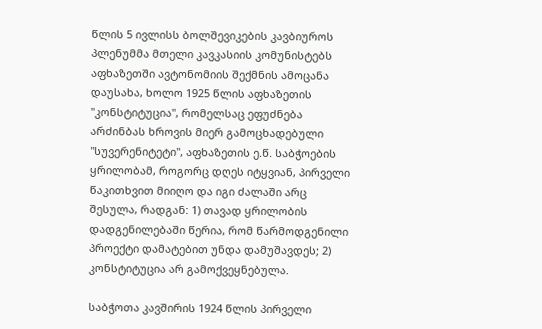წლის 5 ივლისს ბოლშევიკების კავბიუროს პლენუმმა მთელი კავკასიის კომუნისტებს აფხაზეთში ავტონომიის შექმნის ამოცანა დაუსახა, ხოლო 1925 წლის აფხაზეთის "კონსტიტუცია", რომელსაც ეფუძნება არძინბას ხროვის მიერ გამოცხადებული "სუვერენიტეტი", აფხაზეთის ე.წ. საბჭოების ყრილობამ, როგორც დღეს იტყვიან, პირველი წაკითხვით მიიღო და იგი ძალაში არც შესულა, რადგან: 1) თავად ყრილობის დადგენილებაში წერია, რომ წარმოდგენილი პროექტი დამატებით უნდა დამუშავდეს; 2) კონსტიტუცია არ გამოქვეყნებულა.

საბჭოთა კავშირის 1924 წლის პირველი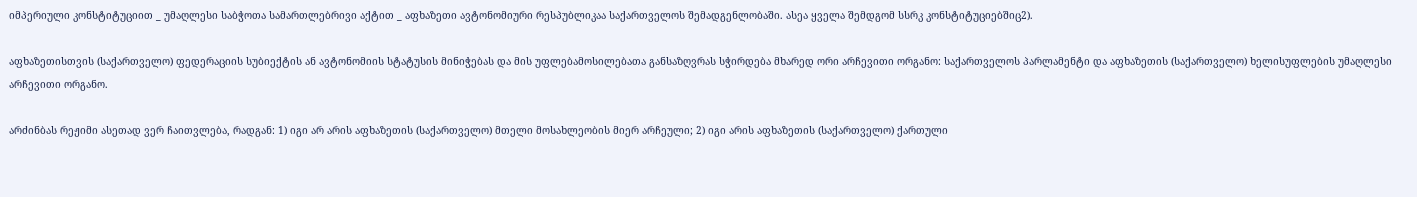იმპერიული კონსტიტუციით _ უმაღლესი საბჭოთა სამართლებრივი აქტით _ აფხაზეთი ავტონომიური რესპუბლიკაა საქართველოს შემადგენლობაში. ასეა ყველა შემდგომ სსრკ კონსტიტუციებშიც2).

აფხაზეთისთვის (საქართველო) ფედერაციის სუბიექტის ან ავტონომიის სტატუსის მინიჭებას და მის უფლებამოსილებათა განსაზღვრას სჭირდება მხარედ ორი არჩევითი ორგანო: საქართველოს პარლამენტი და აფხაზეთის (საქართველო) ხელისუფლების უმაღლესი არჩევითი ორგანო.

არძინბას რეჟიმი ასეთად ვერ ჩაითვლება, რადგან: 1) იგი არ არის აფხაზეთის (საქართველო) მთელი მოსახლეობის მიერ არჩეული; 2) იგი არის აფხაზეთის (საქართველო) ქართული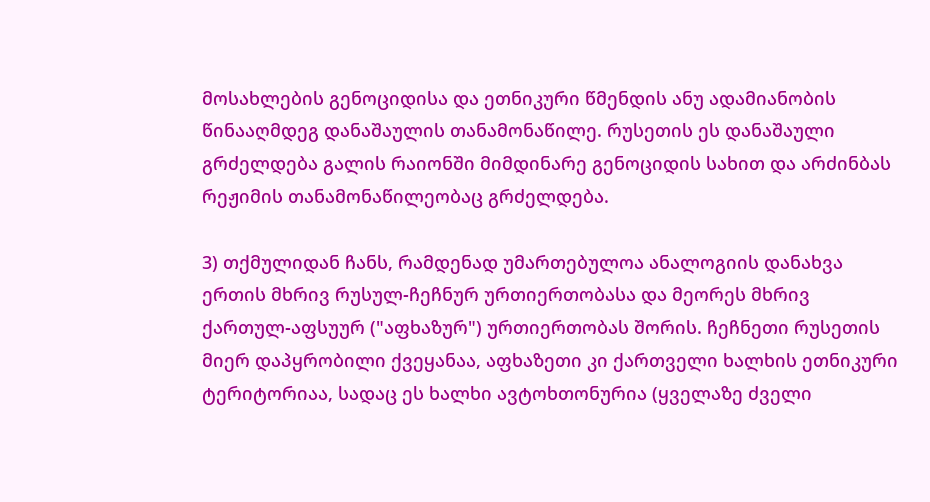მოსახლების გენოციდისა და ეთნიკური წმენდის ანუ ადამიანობის წინააღმდეგ დანაშაულის თანამონაწილე. რუსეთის ეს დანაშაული გრძელდება გალის რაიონში მიმდინარე გენოციდის სახით და არძინბას რეჟიმის თანამონაწილეობაც გრძელდება.

3) თქმულიდან ჩანს, რამდენად უმართებულოა ანალოგიის დანახვა ერთის მხრივ რუსულ-ჩეჩნურ ურთიერთობასა და მეორეს მხრივ ქართულ-აფსუურ ("აფხაზურ") ურთიერთობას შორის. ჩეჩნეთი რუსეთის მიერ დაპყრობილი ქვეყანაა, აფხაზეთი კი ქართველი ხალხის ეთნიკური ტერიტორიაა, სადაც ეს ხალხი ავტოხთონურია (ყველაზე ძველი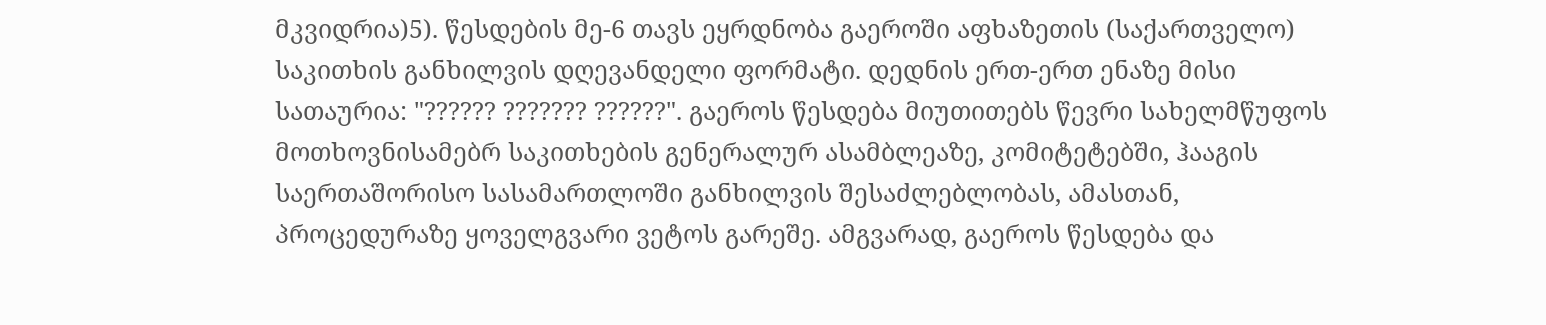მკვიდრია)5). წესდების მე-6 თავს ეყრდნობა გაეროში აფხაზეთის (საქართველო) საკითხის განხილვის დღევანდელი ფორმატი. დედნის ერთ-ერთ ენაზე მისი სათაურია: "?????? ??????? ??????". გაეროს წესდება მიუთითებს წევრი სახელმწუფოს მოთხოვნისამებრ საკითხების გენერალურ ასამბლეაზე, კომიტეტებში, ჰააგის საერთაშორისო სასამართლოში განხილვის შესაძლებლობას, ამასთან, პროცედურაზე ყოველგვარი ვეტოს გარეშე. ამგვარად, გაეროს წესდება და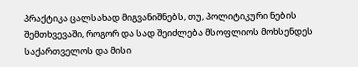პრაქტიკა ცალსახად მიგვანიშნებს, თუ, პოლიტიკური ნების შემთხვევაში, როგორ და სად შეიძლება მსოფლიოს მოხსენდეს საქართველოს და მისი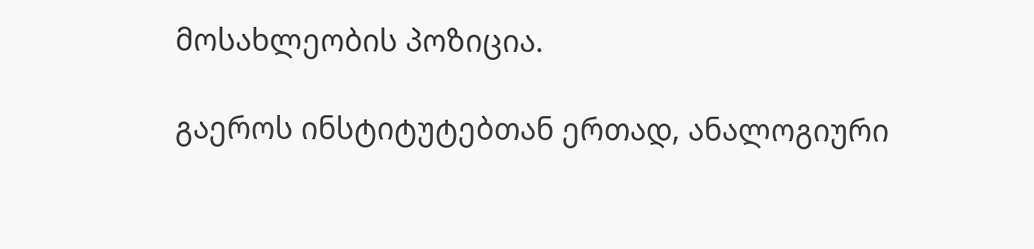მოსახლეობის პოზიცია.

გაეროს ინსტიტუტებთან ერთად, ანალოგიური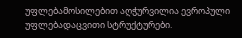უფლებამოსილებით აღჭურვილია ევროპული უფლებადაცვითი სტრუქტურები.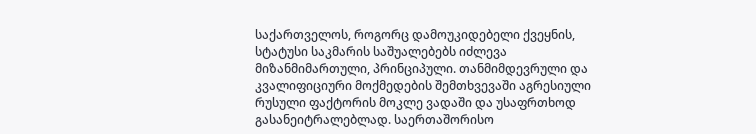საქართველოს, როგორც დამოუკიდებელი ქვეყნის, სტატუსი საკმარის საშუალებებს იძლევა მიზანმიმართული, პრინციპული. თანმიმდევრული და კვალიფიციური მოქმედების შემთხვევაში აგრესიული რუსული ფაქტორის მოკლე ვადაში და უსაფრთხოდ გასანეიტრალებლად. საერთაშორისო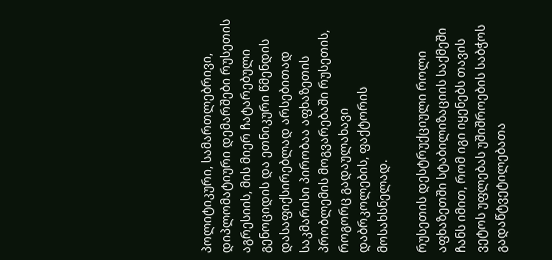პოლიტიკური, სამართლებრივი, დიპლომატიური დემარშები რუსეთის აგრესიის, მის მიერ ჩატარებული გენოციდის და ეთნიკური წმენდის დასაფიქსირებლად არსებითად საკმარისი პირობაა აფხაზეთის პრობლემის მოგვარებაში რუსეთის, როგორც გადაულახავი დაბრკოლების, ფაქტორის მოსახსნელად.

რუსეთის დესტრუქციული როლი აფხაზეთში სტაბილიზაციის საქმეში ჩანს იმით, რომ იგი იყენებს თავის ვეტოს უფლებას უშიშროების საბჭოს გადაწტვეტილებათა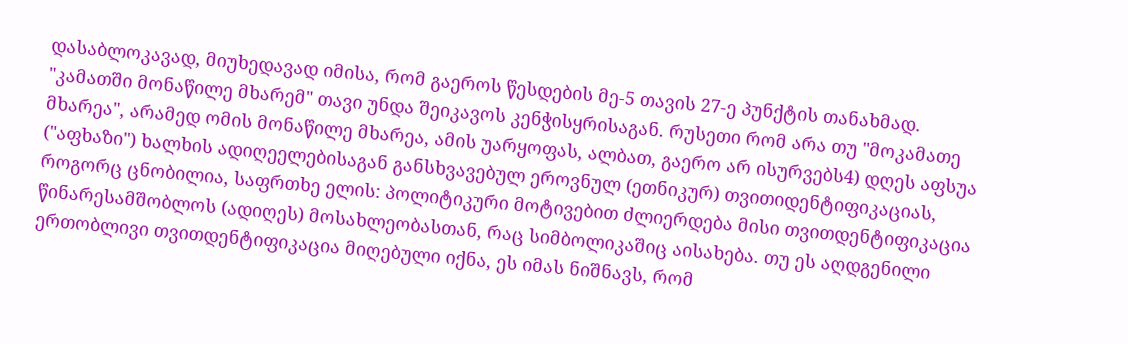დასაბლოკავად, მიუხედავად იმისა, რომ გაეროს წესდების მე-5 თავის 27-ე პუნქტის თანახმად. "კამათში მონაწილე მხარემ" თავი უნდა შეიკავოს კენჭისყრისაგან. რუსეთი რომ არა თუ "მოკამათე მხარეა", არამედ ომის მონაწილე მხარეა, ამის უარყოფას, ალბათ, გაერო არ ისურვებს4) დღეს აფსუა ("აფხაზი") ხალხის ადიღეელებისაგან განსხვავებულ ეროვნულ (ეთნიკურ) თვითიდენტიფიკაციას, როგორც ცნობილია, საფრთხე ელის: პოლიტიკური მოტივებით ძლიერდება მისი თვითდენტიფიკაცია წინარესამშობლოს (ადიღეს) მოსახლეობასთან, რაც სიმბოლიკაშიც აისახება. თუ ეს აღდგენილი ერთობლივი თვითდენტიფიკაცია მიღებული იქნა, ეს იმას ნიშნავს, რომ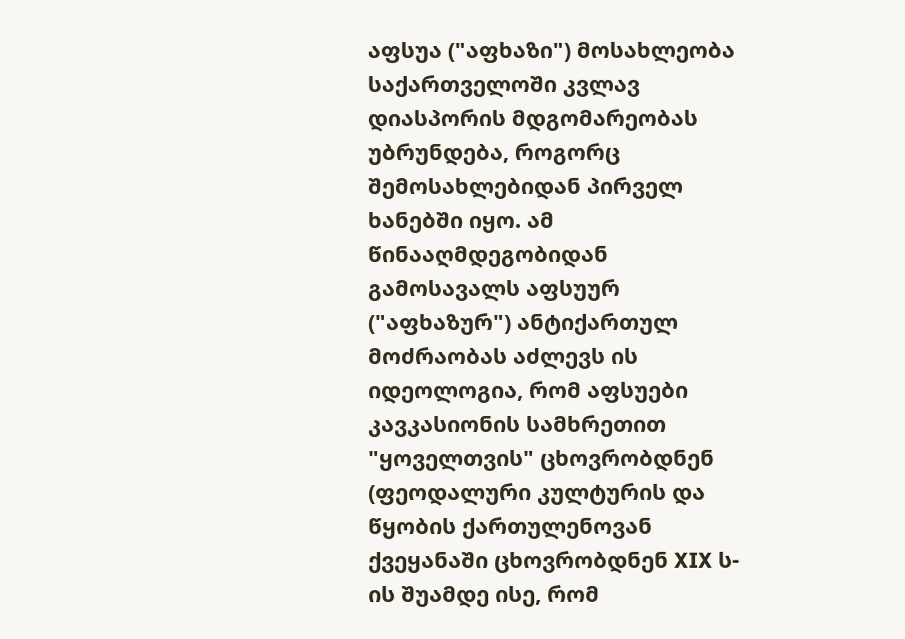აფსუა ("აფხაზი") მოსახლეობა საქართველოში კვლავ დიასპორის მდგომარეობას უბრუნდება, როგორც შემოსახლებიდან პირველ ხანებში იყო. ამ წინააღმდეგობიდან გამოსავალს აფსუურ ("აფხაზურ") ანტიქართულ მოძრაობას აძლევს ის იდეოლოგია, რომ აფსუები კავკასიონის სამხრეთით "ყოველთვის" ცხოვრობდნენ (ფეოდალური კულტურის და წყობის ქართულენოვან ქვეყანაში ცხოვრობდნენ XIX ს-ის შუამდე ისე, რომ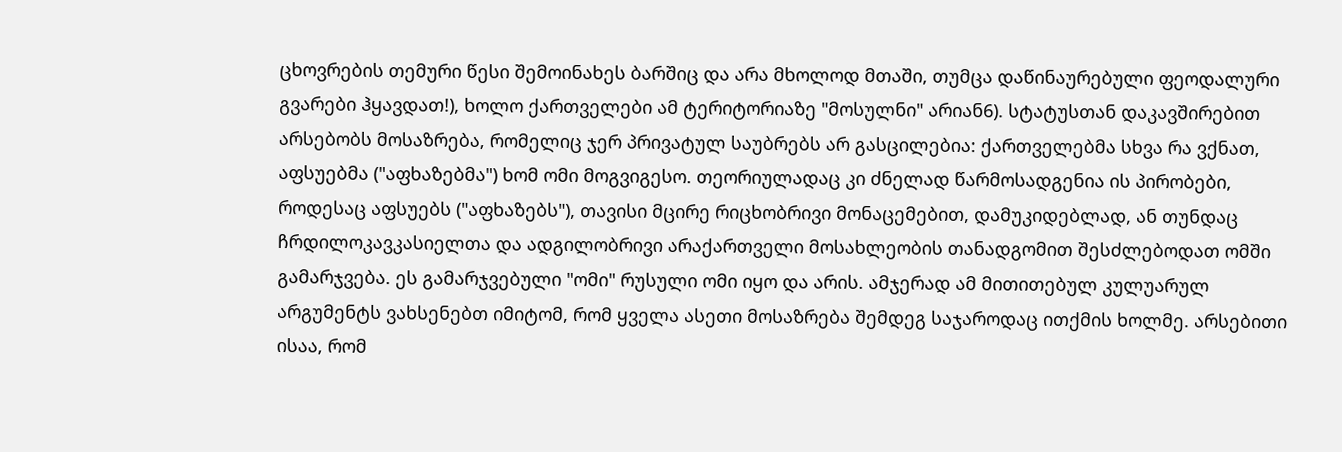ცხოვრების თემური წესი შემოინახეს ბარშიც და არა მხოლოდ მთაში, თუმცა დაწინაურებული ფეოდალური გვარები ჰყავდათ!), ხოლო ქართველები ამ ტერიტორიაზე "მოსულნი" არიან6). სტატუსთან დაკავშირებით არსებობს მოსაზრება, რომელიც ჯერ პრივატულ საუბრებს არ გასცილებია: ქართველებმა სხვა რა ვქნათ, აფსუებმა ("აფხაზებმა") ხომ ომი მოგვიგესო. თეორიულადაც კი ძნელად წარმოსადგენია ის პირობები, როდესაც აფსუებს ("აფხაზებს"), თავისი მცირე რიცხობრივი მონაცემებით, დამუკიდებლად, ან თუნდაც ჩრდილოკავკასიელთა და ადგილობრივი არაქართველი მოსახლეობის თანადგომით შესძლებოდათ ომში გამარჯვება. ეს გამარჯვებული "ომი" რუსული ომი იყო და არის. ამჯერად ამ მითითებულ კულუარულ არგუმენტს ვახსენებთ იმიტომ, რომ ყველა ასეთი მოსაზრება შემდეგ საჯაროდაც ითქმის ხოლმე. არსებითი ისაა, რომ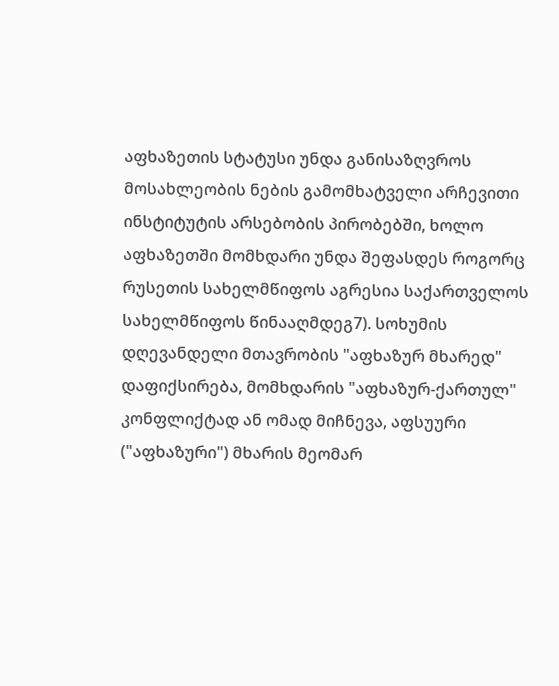აფხაზეთის სტატუსი უნდა განისაზღვროს მოსახლეობის ნების გამომხატველი არჩევითი ინსტიტუტის არსებობის პირობებში, ხოლო აფხაზეთში მომხდარი უნდა შეფასდეს როგორც რუსეთის სახელმწიფოს აგრესია საქართველოს სახელმწიფოს წინააღმდეგ7). სოხუმის დღევანდელი მთავრობის "აფხაზურ მხარედ" დაფიქსირება, მომხდარის "აფხაზურ-ქართულ" კონფლიქტად ან ომად მიჩნევა, აფსუური ("აფხაზური") მხარის მეომარ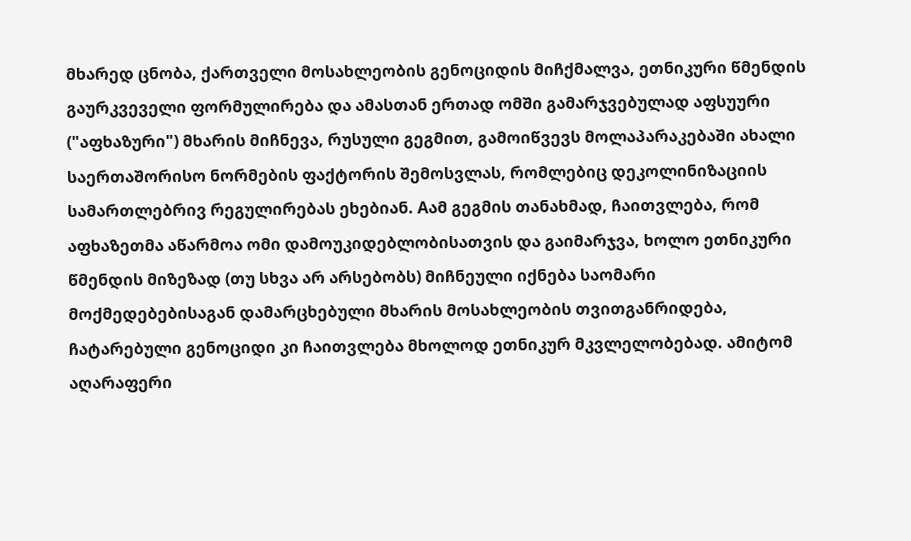მხარედ ცნობა, ქართველი მოსახლეობის გენოციდის მიჩქმალვა, ეთნიკური წმენდის გაურკვეველი ფორმულირება და ამასთან ერთად ომში გამარჯვებულად აფსუური ("აფხაზური") მხარის მიჩნევა, რუსული გეგმით, გამოიწვევს მოლაპარაკებაში ახალი საერთაშორისო ნორმების ფაქტორის შემოსვლას, რომლებიც დეკოლინიზაციის სამართლებრივ რეგულირებას ეხებიან. Aამ გეგმის თანახმად, ჩაითვლება, რომ აფხაზეთმა აწარმოა ომი დამოუკიდებლობისათვის და გაიმარჯვა, ხოლო ეთნიკური წმენდის მიზეზად (თუ სხვა არ არსებობს) მიჩნეული იქნება საომარი მოქმედებებისაგან დამარცხებული მხარის მოსახლეობის თვითგანრიდება, ჩატარებული გენოციდი კი ჩაითვლება მხოლოდ ეთნიკურ მკვლელობებად. ამიტომ აღარაფერი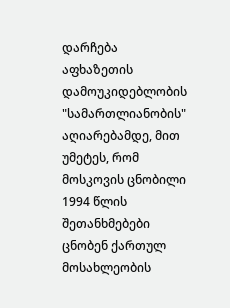დარჩება აფხაზეთის დამოუკიდებლობის "სამართლიანობის" აღიარებამდე, მით უმეტეს, რომ მოსკოვის ცნობილი 1994 წლის შეთანხმებები ცნობენ ქართულ მოსახლეობის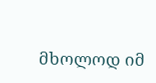მხოლოდ იმ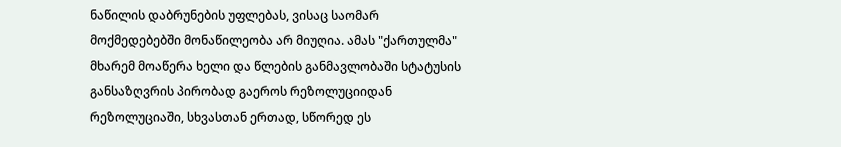ნაწილის დაბრუნების უფლებას, ვისაც საომარ მოქმედებებში მონაწილეობა არ მიუღია. ამას "ქართულმა" მხარემ მოაწერა ხელი და წლების განმავლობაში სტატუსის განსაზღვრის პირობად გაეროს რეზოლუციიდან რეზოლუციაში, სხვასთან ერთად, სწორედ ეს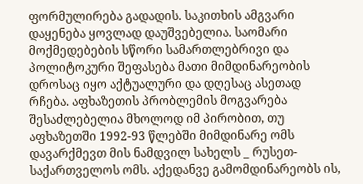ფორმულირება გადადის. საკითხის ამგვარი დაყენება ყოვლად დაუშვებელია. საომარი მოქმედებების სწორი სამართლებრივი და პოლიტოკური შეფასება მათი მიმდინარეობის დროსაც იყო აქტუალური და დღესაც ასეთად რჩება. აფხაზეთის პრობლემის მოგვარება შესაძლებელია მხოლოდ იმ პირობით, თუ აფხაზეთში 1992-93 წლებში მიმდინარე ომს დავარქმევთ მის ნამდვილ სახელს _ რუსეთ-საქართველოს ომს. აქედანვე გამომდინარეობს ის,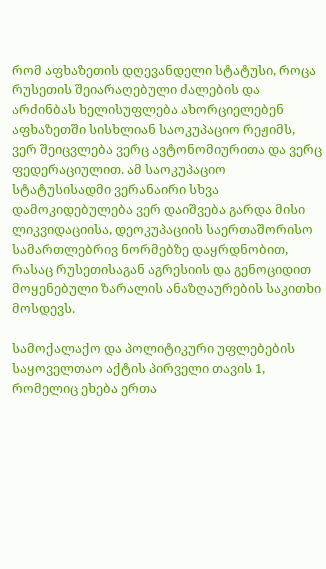რომ აფხაზეთის დღევანდელი სტატუსი, როცა რუსეთის შეიარაღებული ძალების და არძინბას ხელისუფლება ახორციელებენ აფხაზეთში სისხლიან საოკუპაციო რეჟიმს, ვერ შეიცვლება ვერც ავტონომიურითა და ვერც ფედერაციულით. ამ საოკუპაციო სტატუსისადმი ვერანაირი სხვა დამოკიდებულება ვერ დაიშვება გარდა მისი ლიკვიდაციისა, დეოკუპაციის საერთაშორისო სამართლებრივ ნორმებზე დაყრდნობით, რასაც რუსეთისაგან აგრესიის და გენოციდით მოყენებული ზარალის ანაზღაურების საკითხი მოსდევს.

სამოქალაქო და პოლიტიკური უფლებების საყოველთაო აქტის პირველი თავის 1, რომელიც ეხება ერთა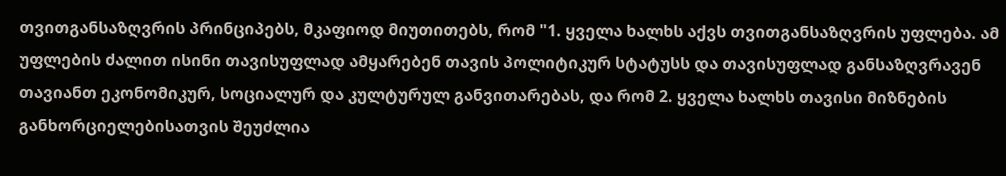თვითგანსაზღვრის პრინციპებს, მკაფიოდ მიუთითებს, რომ "1. ყველა ხალხს აქვს თვითგანსაზღვრის უფლება. ამ უფლების ძალით ისინი თავისუფლად ამყარებენ თავის პოლიტიკურ სტატუსს და თავისუფლად განსაზღვრავენ თავიანთ ეკონომიკურ, სოციალურ და კულტურულ განვითარებას, და რომ 2. ყველა ხალხს თავისი მიზნების განხორციელებისათვის შეუძლია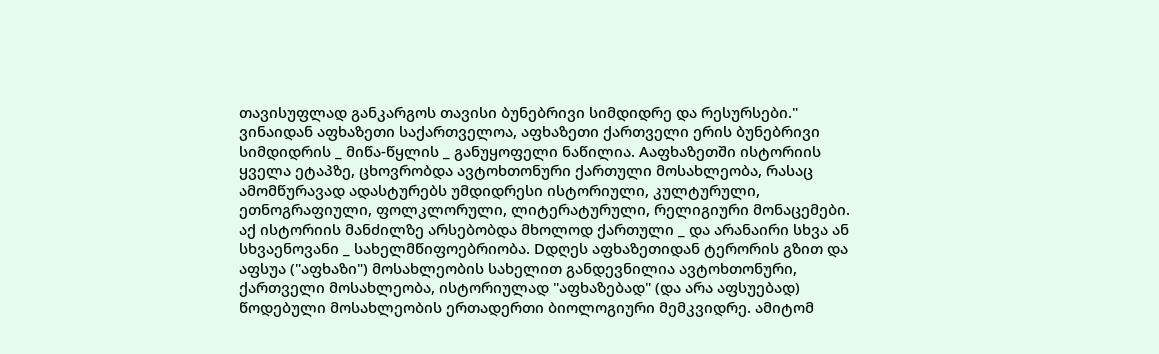თავისუფლად განკარგოს თავისი ბუნებრივი სიმდიდრე და რესურსები." ვინაიდან აფხაზეთი საქართველოა, აფხაზეთი ქართველი ერის ბუნებრივი სიმდიდრის _ მიწა-წყლის _ განუყოფელი ნაწილია. Aაფხაზეთში ისტორიის ყველა ეტაპზე, ცხოვრობდა ავტოხთონური ქართული მოსახლეობა, რასაც ამომწურავად ადასტურებს უმდიდრესი ისტორიული, კულტურული, ეთნოგრაფიული, ფოლკლორული, ლიტერატურული, რელიგიური მონაცემები. აქ ისტორიის მანძილზე არსებობდა მხოლოდ ქართული _ და არანაირი სხვა ან სხვაენოვანი _ სახელმწიფოებრიობა. Dდღეს აფხაზეთიდან ტერორის გზით და აფსუა ("აფხაზი") მოსახლეობის სახელით განდევნილია ავტოხთონური, ქართველი მოსახლეობა, ისტორიულად "აფხაზებად" (და არა აფსუებად) წოდებული მოსახლეობის ერთადერთი ბიოლოგიური მემკვიდრე. ამიტომ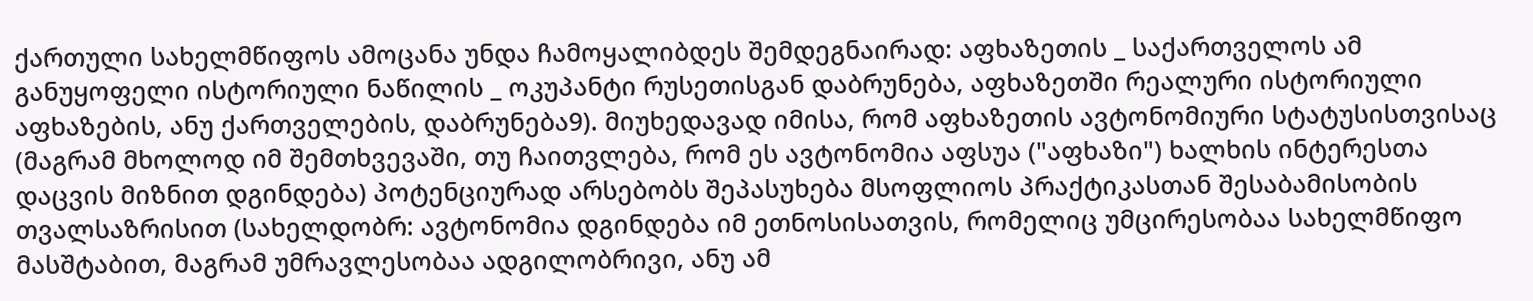ქართული სახელმწიფოს ამოცანა უნდა ჩამოყალიბდეს შემდეგნაირად: აფხაზეთის _ საქართველოს ამ განუყოფელი ისტორიული ნაწილის _ ოკუპანტი რუსეთისგან დაბრუნება, აფხაზეთში რეალური ისტორიული აფხაზების, ანუ ქართველების, დაბრუნება9). მიუხედავად იმისა, რომ აფხაზეთის ავტონომიური სტატუსისთვისაც (მაგრამ მხოლოდ იმ შემთხვევაში, თუ ჩაითვლება, რომ ეს ავტონომია აფსუა ("აფხაზი") ხალხის ინტერესთა დაცვის მიზნით დგინდება) პოტენციურად არსებობს შეპასუხება მსოფლიოს პრაქტიკასთან შესაბამისობის თვალსაზრისით (სახელდობრ: ავტონომია დგინდება იმ ეთნოსისათვის, რომელიც უმცირესობაა სახელმწიფო მასშტაბით, მაგრამ უმრავლესობაა ადგილობრივი, ანუ ამ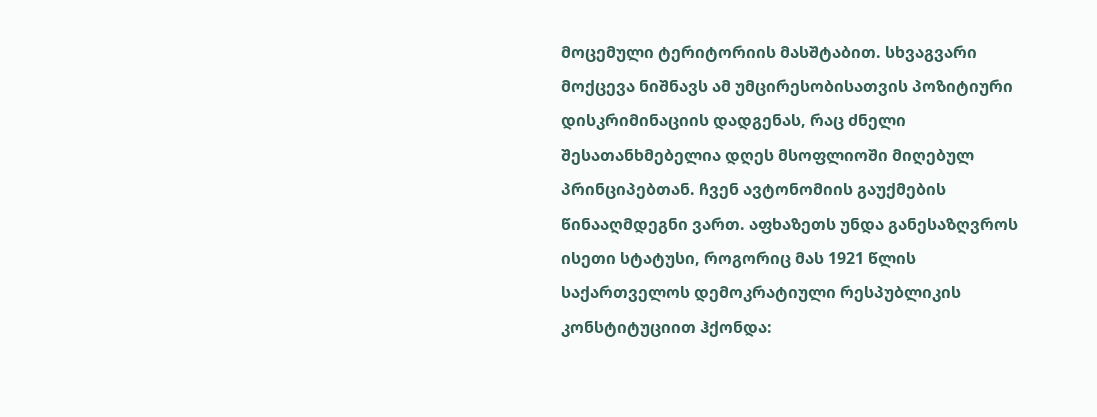მოცემული ტერიტორიის მასშტაბით. სხვაგვარი მოქცევა ნიშნავს ამ უმცირესობისათვის პოზიტიური დისკრიმინაციის დადგენას, რაც ძნელი შესათანხმებელია დღეს მსოფლიოში მიღებულ პრინციპებთან. ჩვენ ავტონომიის გაუქმების წინააღმდეგნი ვართ. აფხაზეთს უნდა განესაზღვროს ისეთი სტატუსი, როგორიც მას 1921 წლის საქართველოს დემოკრატიული რესპუბლიკის კონსტიტუციით ჰქონდა: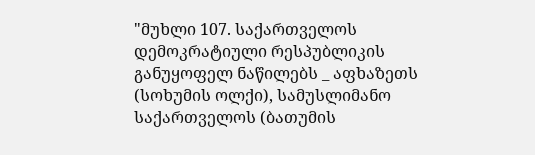"მუხლი 107. საქართველოს დემოკრატიული რესპუბლიკის განუყოფელ ნაწილებს _ აფხაზეთს (სოხუმის ოლქი), სამუსლიმანო საქართველოს (ბათუმის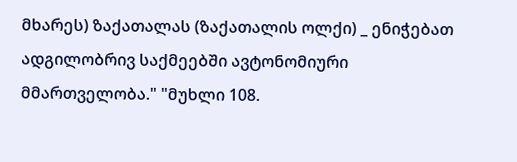მხარეს) ზაქათალას (ზაქათალის ოლქი) _ ენიჭებათ ადგილობრივ საქმეებში ავტონომიური მმართველობა." "მუხლი 108.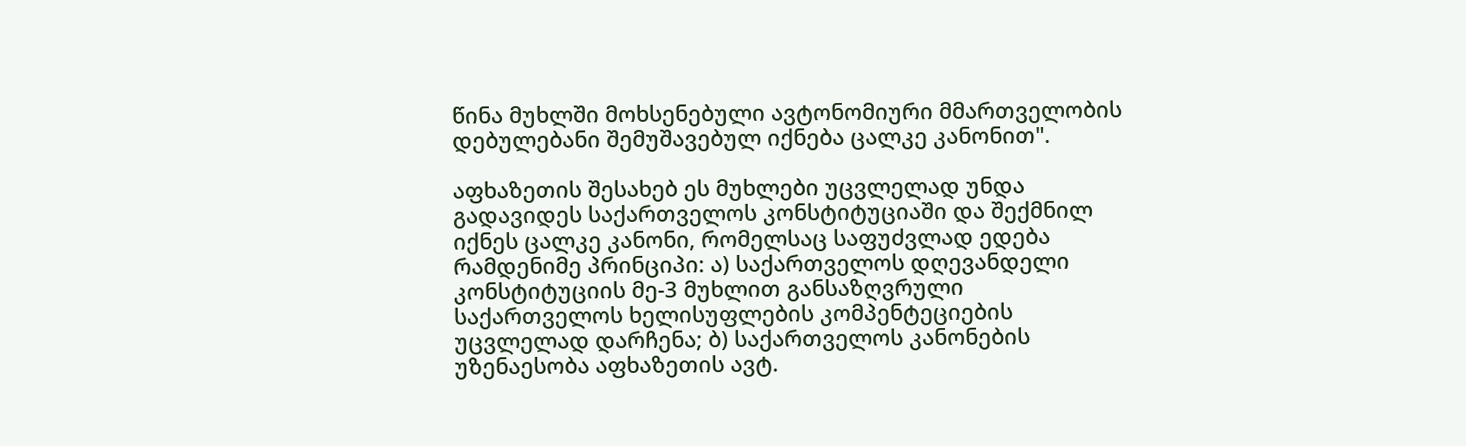წინა მუხლში მოხსენებული ავტონომიური მმართველობის დებულებანი შემუშავებულ იქნება ცალკე კანონით".

აფხაზეთის შესახებ ეს მუხლები უცვლელად უნდა გადავიდეს საქართველოს კონსტიტუციაში და შექმნილ იქნეს ცალკე კანონი, რომელსაც საფუძვლად ედება რამდენიმე პრინციპი: ა) საქართველოს დღევანდელი კონსტიტუციის მე-3 მუხლით განსაზღვრული საქართველოს ხელისუფლების კომპენტეციების უცვლელად დარჩენა; ბ) საქართველოს კანონების უზენაესობა აფხაზეთის ავტ.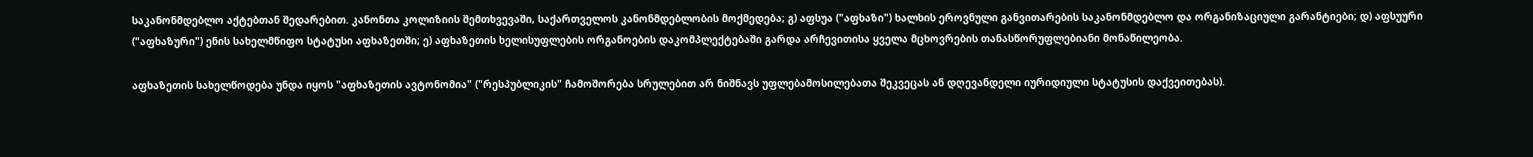საკანონმდებლო აქტებთან შედარებით. კანონთა კოლიზიის შემთხვევაში, საქართველოს კანონმდებლობის მოქმედება; გ) აფსუა ("აფხაზი") ხალხის ეროვნული განვითარების საკანონმდებლო და ორგანიზაციული გარანტიები; დ) აფსუური ("აფხაზური") ენის სახელმწიფო სტატუსი აფხაზეთში; ე) აფხაზეთის ხელისუფლების ორგანოების დაკომპლექტებაში გარდა არჩევითისა ყველა მცხოვრების თანასწორუფლებიანი მონაწილეობა.

აფხაზეთის სახელწოდება უნდა იყოს "აფხაზეთის ავტონომია" ("რესპუბლიკის" ჩამოშორება სრულებით არ ნიშნავს უფლებამოსილებათა შეკვეცას ან დღევანდელი იურიდიული სტატუსის დაქვეითებას).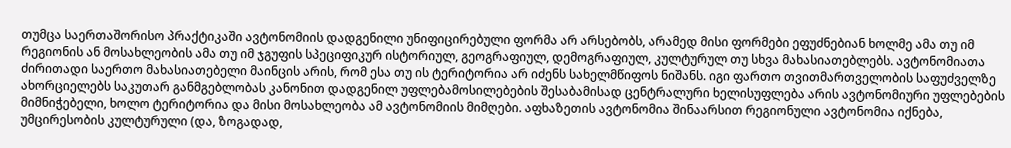თუმცა საერთაშორისო პრაქტიკაში ავტონომიის დადგენილი უნიფიცირებული ფორმა არ არსებობს, არამედ მისი ფორმები ეფუძნებიან ხოლმე ამა თუ იმ რეგიონის ან მოსახლეობის ამა თუ იმ ჯგუფის სპეციფიკურ ისტორიულ, გეოგრაფიულ, დემოგრაფიულ, კულტურულ თუ სხვა მახასიათებლებს. ავტონომიათა ძირითადი საერთო მახასიათებელი მაინცის არის, რომ ესა თუ ის ტერიტორია არ იძენს სახელმწიფოს ნიშანს. იგი ფართო თვითმართველობის საფუძველზე ახორციელებს საკუთარ განმგებლობას კანონით დადგენილ უფლებამოსილებების შესაბამისად ცენტრალური ხელისუფლება არის ავტონომიური უფლებების მიმნიჭებელი, ხოლო ტერიტორია და მისი მოსახლეობა ამ ავტონომიის მიმღები. აფხაზეთის ავტონომია შინაარსით რეგიონული ავტონომია იქნება, უმცირესობის კულტურული (და, ზოგადად,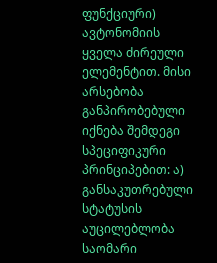ფუნქციური) ავტონომიის ყველა ძირეული ელემენტით. მისი არსებობა განპირობებული იქნება შემდეგი სპეციფიკური პრინციპებით: ა) განსაკუთრებული სტატუსის აუცილებლობა საომარი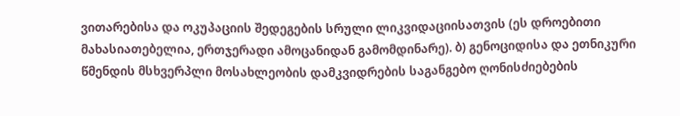ვითარებისა და ოკუპაციის შედეგების სრული ლიკვიდაციისათვის (ეს დროებითი მახასიათებელია, ერთჯერადი ამოცანიდან გამომდინარე). ბ) გენოციდისა და ეთნიკური წმენდის მსხვერპლი მოსახლეობის დამკვიდრების საგანგებო ღონისძიებების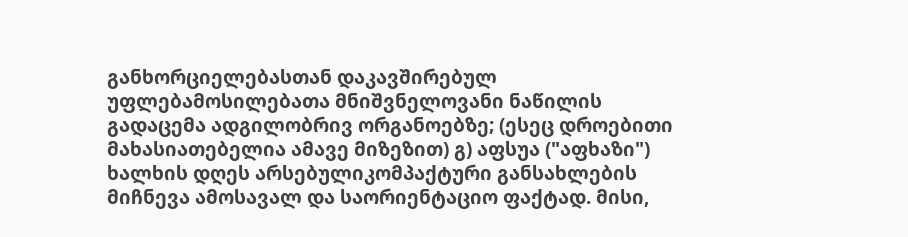განხორციელებასთან დაკავშირებულ უფლებამოსილებათა მნიშვნელოვანი ნაწილის გადაცემა ადგილობრივ ორგანოებზე; (ესეც დროებითი მახასიათებელია ამავე მიზეზით) გ) აფსუა ("აფხაზი") ხალხის დღეს არსებულიკომპაქტური განსახლების მიჩნევა ამოსავალ და საორიენტაციო ფაქტად. მისი,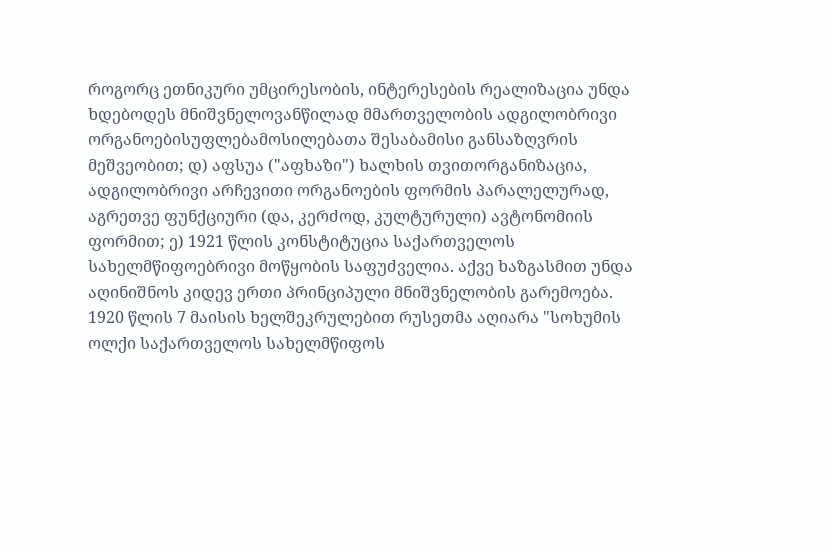როგორც ეთნიკური უმცირესობის, ინტერესების რეალიზაცია უნდა ხდებოდეს მნიშვნელოვანწილად მმართველობის ადგილობრივი ორგანოებისუფლებამოსილებათა შესაბამისი განსაზღვრის მეშვეობით; დ) აფსუა ("აფხაზი") ხალხის თვითორგანიზაცია, ადგილობრივი არჩევითი ორგანოების ფორმის პარალელურად, აგრეთვე ფუნქციური (და, კერძოდ, კულტურული) ავტონომიის ფორმით; ე) 1921 წლის კონსტიტუცია საქართველოს სახელმწიფოებრივი მოწყობის საფუძველია. აქვე ხაზგასმით უნდა აღინიშნოს კიდევ ერთი პრინციპული მნიშვნელობის გარემოება. 1920 წლის 7 მაისის ხელშეკრულებით რუსეთმა აღიარა "სოხუმის ოლქი საქართველოს სახელმწიფოს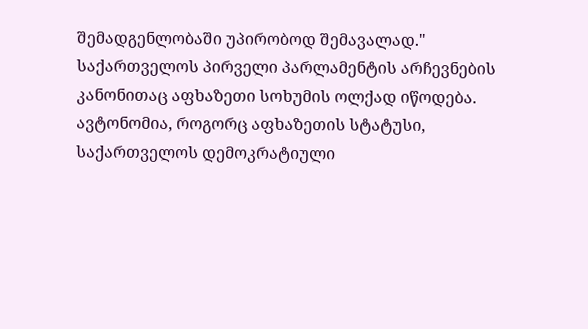შემადგენლობაში უპირობოდ შემავალად." საქართველოს პირველი პარლამენტის არჩევნების კანონითაც აფხაზეთი სოხუმის ოლქად იწოდება. ავტონომია, როგორც აფხაზეთის სტატუსი, საქართველოს დემოკრატიული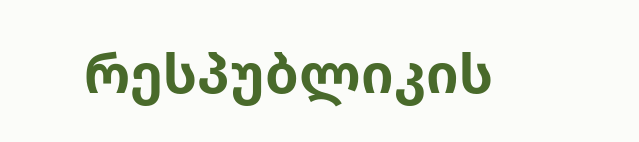რესპუბლიკის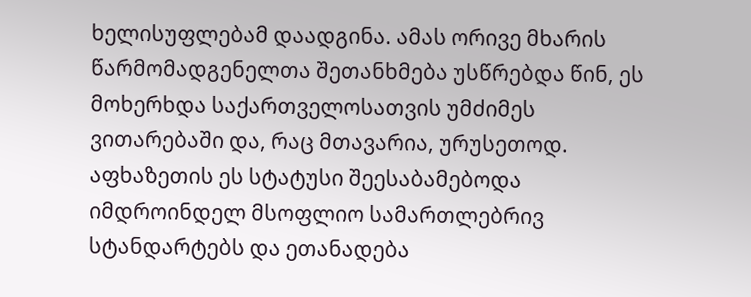ხელისუფლებამ დაადგინა. ამას ორივე მხარის წარმომადგენელთა შეთანხმება უსწრებდა წინ, ეს მოხერხდა საქართველოსათვის უმძიმეს ვითარებაში და, რაც მთავარია, ურუსეთოდ. აფხაზეთის ეს სტატუსი შეესაბამებოდა იმდროინდელ მსოფლიო სამართლებრივ სტანდარტებს და ეთანადება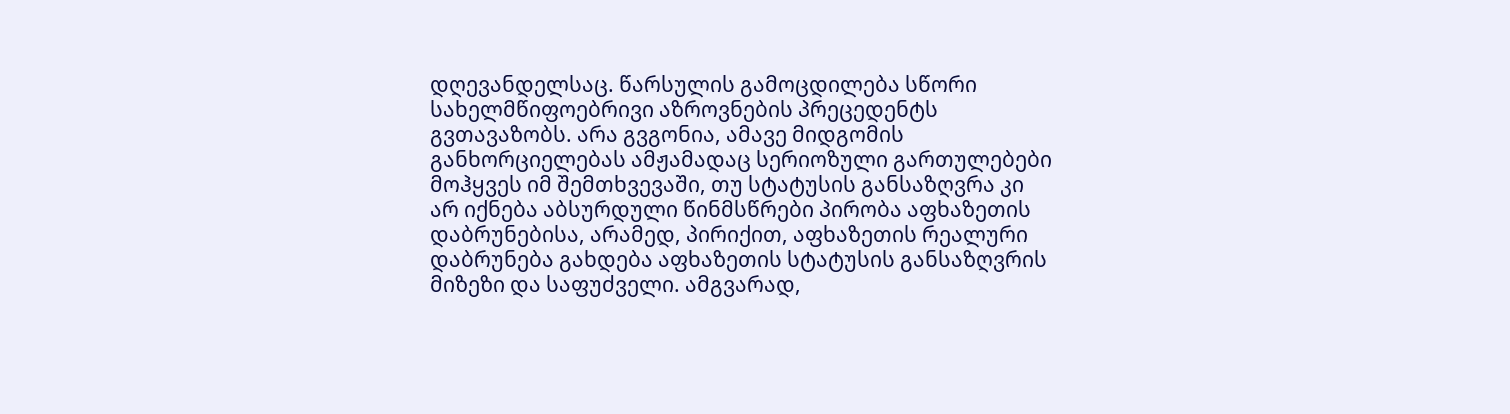დღევანდელსაც. წარსულის გამოცდილება სწორი სახელმწიფოებრივი აზროვნების პრეცედენტს გვთავაზობს. არა გვგონია, ამავე მიდგომის განხორციელებას ამჟამადაც სერიოზული გართულებები მოჰყვეს იმ შემთხვევაში, თუ სტატუსის განსაზღვრა კი არ იქნება აბსურდული წინმსწრები პირობა აფხაზეთის დაბრუნებისა, არამედ, პირიქით, აფხაზეთის რეალური დაბრუნება გახდება აფხაზეთის სტატუსის განსაზღვრის მიზეზი და საფუძველი. ამგვარად,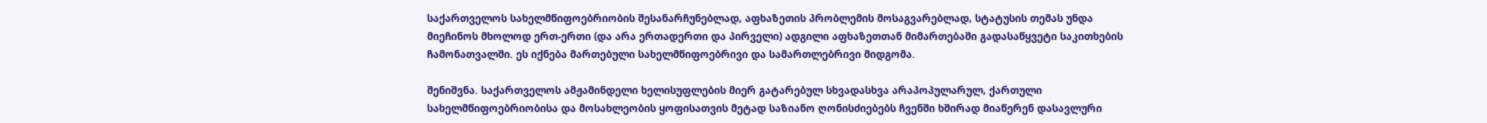საქართველოს სახელმწიფოებრიობის შესანარჩუნებლად, აფხაზეთის პრობლემის მოსაგვარებლად, სტატუსის თემას უნდა მიეჩინოს მხოლოდ ერთ-ერთი (და არა ერთადერთი და პირველი) ადგილი აფხაზეთთან მიმართებაში გადასაწყვეტი საკითხების ჩამონათვალში. ეს იქნება მართებული სახელმწიფოებრივი და სამართლებრივი მიდგომა.

შენიშვნა. საქართველოს ამჟამინდელი ხელისუფლების მიერ გატარებულ სხვადასხვა არაპოპულარულ, ქართული სახელმწიფოებრიობისა და მოსახლეობის ყოფისათვის მეტად საზიანო ღონისძიებებს ჩვენში ხშირად მიაწერენ დასავლური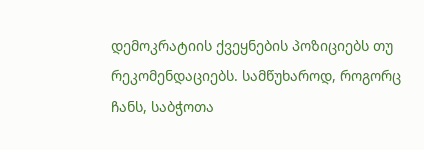დემოკრატიის ქვეყნების პოზიციებს თუ რეკომენდაციებს. სამწუხაროდ, როგორც ჩანს, საბჭოთა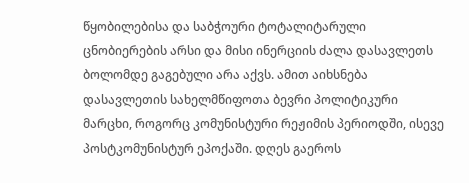წყობილებისა და საბჭოური ტოტალიტარული ცნობიერების არსი და მისი ინერციის ძალა დასავლეთს ბოლომდე გაგებული არა აქვს. ამით აიხსნება დასავლეთის სახელმწიფოთა ბევრი პოლიტიკური მარცხი, როგორც კომუნისტური რეჟიმის პერიოდში, ისევე პოსტკომუნისტურ ეპოქაში. დღეს გაეროს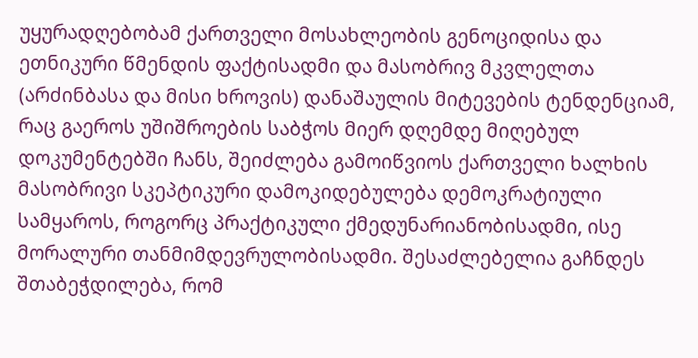უყურადღებობამ ქართველი მოსახლეობის გენოციდისა და ეთნიკური წმენდის ფაქტისადმი და მასობრივ მკვლელთა (არძინბასა და მისი ხროვის) დანაშაულის მიტევების ტენდენციამ, რაც გაეროს უშიშროების საბჭოს მიერ დღემდე მიღებულ დოკუმენტებში ჩანს, შეიძლება გამოიწვიოს ქართველი ხალხის მასობრივი სკეპტიკური დამოკიდებულება დემოკრატიული სამყაროს, როგორც პრაქტიკული ქმედუნარიანობისადმი, ისე მორალური თანმიმდევრულობისადმი. შესაძლებელია გაჩნდეს შთაბეჭდილება, რომ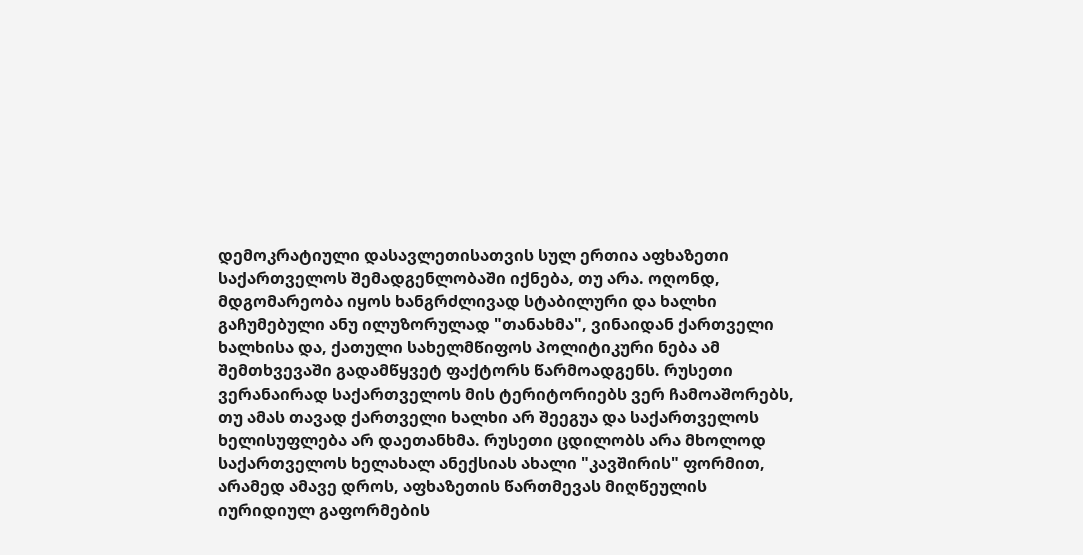დემოკრატიული დასავლეთისათვის სულ ერთია აფხაზეთი საქართველოს შემადგენლობაში იქნება, თუ არა. ოღონდ, მდგომარეობა იყოს ხანგრძლივად სტაბილური და ხალხი გაჩუმებული ანუ ილუზორულად "თანახმა", ვინაიდან ქართველი ხალხისა და, ქათული სახელმწიფოს პოლიტიკური ნება ამ შემთხვევაში გადამწყვეტ ფაქტორს წარმოადგენს. რუსეთი ვერანაირად საქართველოს მის ტერიტორიებს ვერ ჩამოაშორებს, თუ ამას თავად ქართველი ხალხი არ შეეგუა და საქართველოს ხელისუფლება არ დაეთანხმა. რუსეთი ცდილობს არა მხოლოდ საქართველოს ხელახალ ანექსიას ახალი "კავშირის" ფორმით, არამედ ამავე დროს, აფხაზეთის წართმევას მიღწეულის იურიდიულ გაფორმების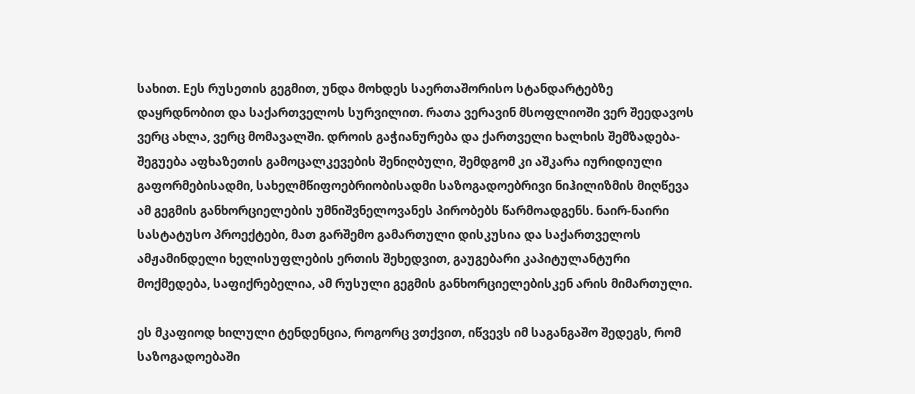სახით. Eეს რუსეთის გეგმით, უნდა მოხდეს საერთაშორისო სტანდარტებზე დაყრდნობით და საქართველოს სურვილით. რათა ვერავინ მსოფლიოში ვერ შეედავოს ვერც ახლა, ვერც მომავალში. დროის გაჭიანურება და ქართველი ხალხის შემზადება-შეგუება აფხაზეთის გამოცალკევების შენიღბული, შემდგომ კი აშკარა იურიდიული გაფორმებისადმი, სახელმწიფოებრიობისადმი საზოგადოებრივი ნიჰილიზმის მიღწევა ამ გეგმის განხორციელების უმნიშვნელოვანეს პირობებს წარმოადგენს. ნაირ-ნაირი სასტატუსო პროექტები, მათ გარშემო გამართული დისკუსია და საქართველოს ამჟამინდელი ხელისუფლების ერთის შეხედვით, გაუგებარი კაპიტულანტური მოქმედება, საფიქრებელია, ამ რუსული გეგმის განხორციელებისკენ არის მიმართული.

ეს მკაფიოდ ხილული ტენდენცია, როგორც ვთქვით, იწვევს იმ საგანგაშო შედეგს, რომ საზოგადოებაში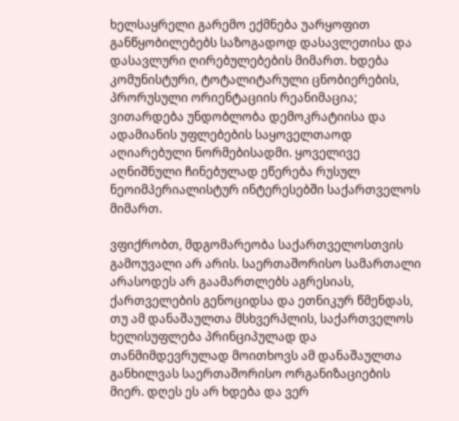ხელსაყრელი გარემო ექმნება უარყოფით განწყობილებებს საზოგადოდ დასავლეთისა და დასავლური ღირებულებების მიმართ. ხდება კომუნისტური, ტოტალიტარული ცნობიერების, პრორუსული ორიენტაციის რეანიმაცია; ვითარდება უნდობლობა დემოკრატიისა და ადამიანის უფლებების საყოველთაოდ აღიარებული ნორმებისადმი. ყოველივე აღნიშნული ჩინებულად ეწერება რუსულ ნეოიმპერიალისტურ ინტერესებში საქართველოს მიმართ.

ვფიქრობთ, მდგომარეობა საქართველოსთვის გამოუვალი არ არის. საერთაშორისო სამართალი არასოდეს არ გაამართლებს აგრესიას, ქართველების გენოციდსა და ეთნიკურ წმენდას, თუ ამ დანაშაულთა მსხვერპლის, საქართველოს ხელისუფლება პრინციპულად და თანმიმდევრულად მოითხოვს ამ დანაშაულთა განხილვას საერთაშორისო ორგანიზაციების მიერ. დღეს ეს არ ხდება და ვერ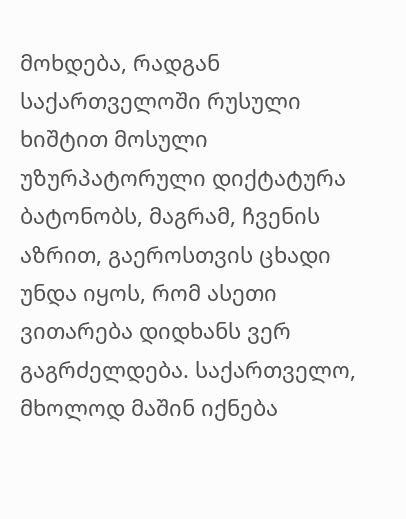მოხდება, რადგან საქართველოში რუსული ხიშტით მოსული უზურპატორული დიქტატურა ბატონობს, მაგრამ, ჩვენის აზრით, გაეროსთვის ცხადი უნდა იყოს, რომ ასეთი ვითარება დიდხანს ვერ გაგრძელდება. საქართველო, მხოლოდ მაშინ იქნება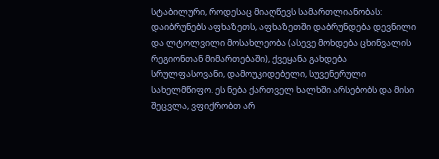სტაბილური, როდესაც მიაღწევს სამართლიანობას: დაიბრუნებს აფხაზეთს, აფხაზეთში დაბრუნდება დევნილი და ლტოლვილი მოსახლეობა (ასევე მოხდება ცხინვალის რეგიონთან მიმართებაში), ქვეყანა გახდება სრულფასოვანი, დამოუკიდებელი, სუვენერული სახელმწიფო. ეს ნება ქართველ ხალხში არსებობს და მისი შეცვლა, ვფიქრობთ არ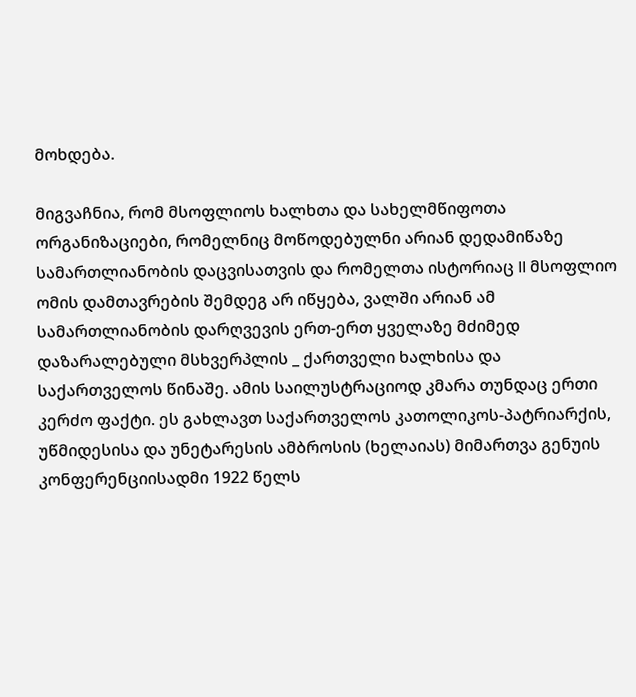მოხდება.

მიგვაჩნია, რომ მსოფლიოს ხალხთა და სახელმწიფოთა ორგანიზაციები, რომელნიც მოწოდებულნი არიან დედამიწაზე სამართლიანობის დაცვისათვის და რომელთა ისტორიაც II მსოფლიო ომის დამთავრების შემდეგ არ იწყება, ვალში არიან ამ სამართლიანობის დარღვევის ერთ-ერთ ყველაზე მძიმედ დაზარალებული მსხვერპლის _ ქართველი ხალხისა და საქართველოს წინაშე. ამის საილუსტრაციოდ კმარა თუნდაც ერთი კერძო ფაქტი. ეს გახლავთ საქართველოს კათოლიკოს-პატრიარქის, უწმიდესისა და უნეტარესის ამბროსის (ხელაიას) მიმართვა გენუის კონფერენციისადმი 1922 წელს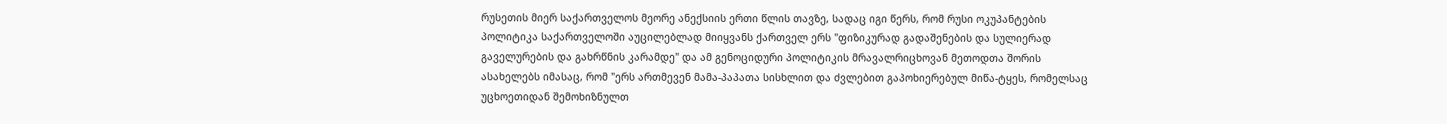რუსეთის მიერ საქართველოს მეორე ანექსიის ერთი წლის თავზე, სადაც იგი წერს, რომ რუსი ოკუპანტების პოლიტიკა საქართველოში აუცილებლად მიიყვანს ქართველ ერს "ფიზიკურად გადაშენების და სულიერად გაველურების და გახრწნის კარამდე" და ამ გენოციდური პოლიტიკის მრავალრიცხოვან მეთოდთა შორის ასახელებს იმასაც, რომ "ერს ართმევენ მამა-პაპათა სისხლით და ძვლებით გაპოხიერებულ მიწა-ტყეს, რომელსაც უცხოეთიდან შემოხიზნულთ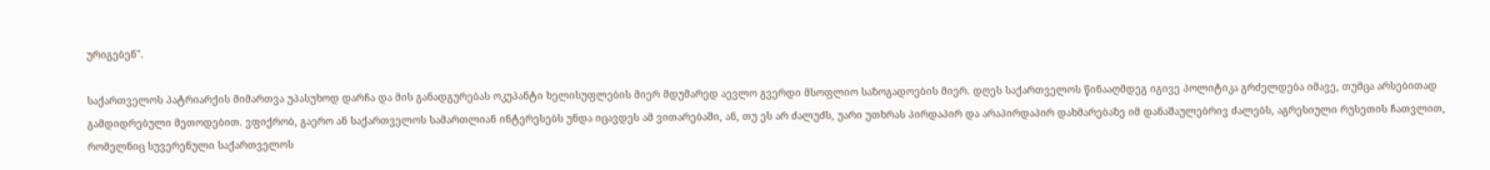ურიგებენ".

საქართველოს პატრიარქის მიმართვა უპასუხოდ დარჩა და მის განადგურებას ოკუპანტი ხელისუფლების მიერ მდუმარედ აევლო გვერდი მსოფლიო საზოგადოების მიერ. დღეს საქართველოს წინააღმდეგ იგივე პოლიტიკა გრძელდება იმავე, თუმცა არსებითად გამდიდრებული მეთოდებით. ვფიქრობ, გაერო ან საქართველოს სამართლიან ინტერესებს უნდა იცავდეს ამ ვითარებაში, ან, თუ ეს არ ძალუძს, უარი უთხრას პირდაპირ და არაპირდაპირ დახმარებაზე იმ დანაშაულებრივ ძალებს, აგრესიული რუსეთის ჩათვლით, რომელნიც სუვერენული საქართველოს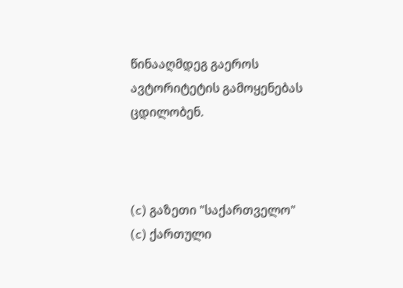წინააღმდეგ გაეროს ავტორიტეტის გამოყენებას ცდილობენ.



(c) გაზეთი "საქართველო"
(c) ქართული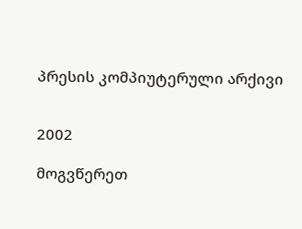პრესის კომპიუტერული არქივი


2002

მოგვწერეთ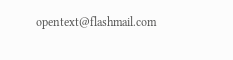opentext@flashmail.com